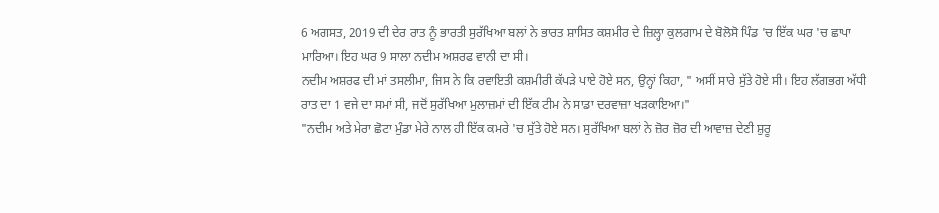6 ਅਗਸਤ, 2019 ਦੀ ਦੇਰ ਰਾਤ ਨੂੰ ਭਾਰਤੀ ਸੁਰੱਖਿਆ ਬਲਾਂ ਨੇ ਭਾਰਤ ਸ਼ਾਸਿਤ ਕਸ਼ਮੀਰ ਦੇ ਜ਼ਿਲ੍ਹਾ ਕੁਲਗਾਮ ਦੇ ਬੋਲੋਸੋ ਪਿੰਡ 'ਚ ਇੱਕ ਘਰ 'ਚ ਛਾਪਾ ਮਾਰਿਆ। ਇਹ ਘਰ 9 ਸਾਲਾ ਨਦੀਮ ਅਸ਼ਰਫ ਵਾਨੀ ਦਾ ਸੀ।
ਨਦੀਮ ਅਸ਼ਰਫ ਦੀ ਮਾਂ ਤਸਲੀਮਾ, ਜਿਸ ਨੇ ਕਿ ਰਵਾਇਤੀ ਕਸ਼ਮੀਰੀ ਕੱਪੜੇ ਪਾਏ ਹੋਏ ਸਨ, ਉਨ੍ਹਾਂ ਕਿਹਾ, " ਅਸੀਂ ਸਾਰੇ ਸੁੱਤੇ ਹੋਏ ਸੀ। ਇਹ ਲੱਗਭਗ ਅੱਧੀ ਰਾਤ ਦਾ 1 ਵਜੇ ਦਾ ਸਮਾਂ ਸੀ, ਜਦੋਂ ਸੁਰੱਖਿਆ ਮੁਲਾਜ਼ਮਾਂ ਦੀ ਇੱਕ ਟੀਮ ਨੇ ਸਾਡਾ ਦਰਵਾਜ਼ਾ ਖੜਕਾਇਆ।"
"ਨਦੀਮ ਅਤੇ ਮੇਰਾ ਛੋਟਾ ਮੁੰਡਾ ਮੇਰੇ ਨਾਲ ਹੀ ਇੱਕ ਕਮਰੇ 'ਚ ਸੁੱਤੇ ਹੋਏ ਸਨ। ਸੁਰੱਖਿਆ ਬਲਾਂ ਨੇ ਜ਼ੋਰ ਜ਼ੋਰ ਦੀ ਆਵਾਜ਼ ਦੇਣੀ ਸ਼ੁਰੂ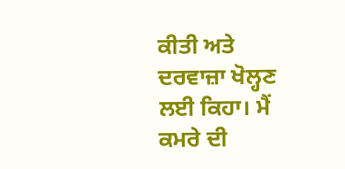ਕੀਤੀ ਅਤੇ ਦਰਵਾਜ਼ਾ ਖੋਲ੍ਹਣ ਲਈ ਕਿਹਾ। ਮੈਂ ਕਮਰੇ ਦੀ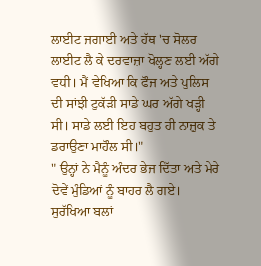ਲਾਈਟ ਜਗਾਈ ਅਤੇ ਹੱਥ 'ਚ ਸੋਲਰ ਲਾਈਟ ਲੈ ਕੇ ਦਰਵਾਜ਼ਾ ਖੋਲ੍ਹਣ ਲਈ ਅੱਗੇ ਵਧੀ। ਮੈਂ ਵੇਖਿਆ ਕਿ ਫੌਜ ਅਤੇ ਪੁਲਿਸ ਦੀ ਸਾਂਝੀ ਟੁਕੱੜੀ ਸਾਡੇ ਘਰ ਅੱਗੇ ਖੜ੍ਹੀ ਸੀ। ਸਾਡੇ ਲਈ ਇਹ ਬਹੁਤ ਹੀ ਨਾਜ਼ੁਕ ਤੇ ਡਰਾਉਣਾ ਮਾਹੌਲ ਸੀ।"
" ਉਨ੍ਹਾਂ ਨੇ ਮੈਨੂੰ ਅੰਦਰ ਭੇਜ ਦਿੱਤਾ ਅਤੇ ਮੇਰੇ ਦੋਵੇਂ ਮੁੰਡਿਆਂ ਨੂੰ ਬਾਹਰ ਲੈ ਗਏ। ਸੁਰੱਖਿਆ ਬਲਾਂ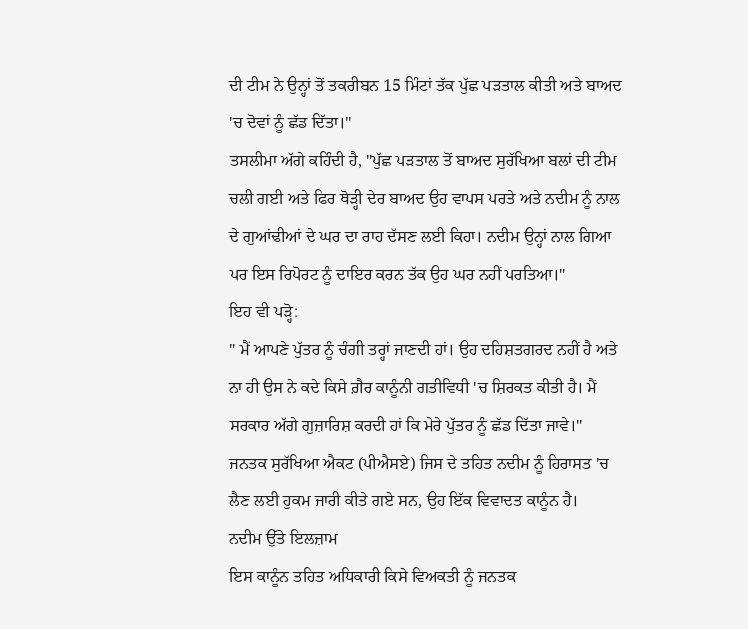ਦੀ ਟੀਮ ਨੇ ਉਨ੍ਹਾਂ ਤੋਂ ਤਕਰੀਬਨ 15 ਮਿੰਟਾਂ ਤੱਕ ਪੁੱਛ ਪੜਤਾਲ ਕੀਤੀ ਅਤੇ ਬਾਅਦ 'ਚ ਦੋਵਾਂ ਨੂੰ ਛੱਡ ਦਿੱਤਾ।"
ਤਸਲੀਮਾ ਅੱਗੇ ਕਹਿੰਦੀ ਹੈ, "ਪੁੱਛ ਪੜਤਾਲ ਤੋਂ ਬਾਅਦ ਸੁਰੱਖਿਆ ਬਲਾਂ ਦੀ ਟੀਮ ਚਲੀ ਗਈ ਅਤੇ ਫਿਰ ਥੋੜ੍ਹੀ ਦੇਰ ਬਾਅਦ ਉਹ ਵਾਪਸ ਪਰਤੇ ਅਤੇ ਨਦੀਮ ਨੂੰ ਨਾਲ ਦੇ ਗੁਆਂਢੀਆਂ ਦੇ ਘਰ ਦਾ ਰਾਹ ਦੱਸਣ ਲਈ ਕਿਹਾ। ਨਦੀਮ ਉਨ੍ਹਾਂ ਨਾਲ ਗਿਆ ਪਰ ਇਸ ਰਿਪੋਰਟ ਨੂੰ ਦਾਇਰ ਕਰਨ ਤੱਕ ਉਹ ਘਰ ਨਹੀਂ ਪਰਤਿਆ।"
ਇਹ ਵੀ ਪੜ੍ਹੋ:
" ਮੈਂ ਆਪਣੇ ਪੁੱਤਰ ਨੂੰ ਚੰਗੀ ਤਰ੍ਹਾਂ ਜਾਣਦੀ ਹਾਂ। ਉਹ ਦਹਿਸ਼ਤਗਰਦ ਨਹੀਂ ਹੈ ਅਤੇ ਨਾ ਹੀ ਉਸ ਨੇ ਕਦੇ ਕਿਸੇ ਗ਼ੈਰ ਕਾਨੂੰਨੀ ਗਤੀਵਿਧੀ 'ਚ ਸ਼ਿਰਕਤ ਕੀਤੀ ਹੈ। ਮੈਂ ਸਰਕਾਰ ਅੱਗੇ ਗੁਜ਼ਾਰਿਸ਼ ਕਰਦੀ ਹਾਂ ਕਿ ਮੇਰੇ ਪੁੱਤਰ ਨੂੰ ਛੱਡ ਦਿੱਤਾ ਜਾਵੇ।"
ਜਨਤਕ ਸੁਰੱਖਿਆ ਐਕਟ (ਪੀਐਸਏ) ਜਿਸ ਦੇ ਤਹਿਤ ਨਦੀਮ ਨੂੰ ਹਿਰਾਸਤ 'ਚ ਲੈਣ ਲਈ ਹੁਕਮ ਜਾਰੀ ਕੀਤੇ ਗਏ ਸਨ, ਉਹ ਇੱਕ ਵਿਵਾਦਤ ਕਾਨੂੰਨ ਹੈ।
ਨਦੀਮ ਉੱਤੇ ਇਲਜ਼ਾਮ
ਇਸ ਕਾਨੂੰਨ ਤਹਿਤ ਅਧਿਕਾਰੀ ਕਿਸੇ ਵਿਅਕਤੀ ਨੂੰ ਜਨਤਕ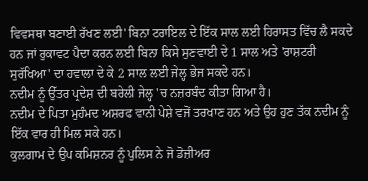ਵਿਵਸਥਾ ਬਣਾਈ ਰੱਖਣ ਲਈ' ਬਿਨਾ ਟਰਾਇਲ ਦੇ ਇੱਕ ਸਾਲ ਲਈ ਹਿਰਾਸਤ ਵਿੱਚ ਲੈ ਸਕਦੇ ਹਨ ਜਾਂ ਰੁਕਾਵਟ ਪੈਦਾ ਕਰਨ ਲਈ ਬਿਨਾ ਕਿਸੇ ਸੁਣਵਾਈ ਦੇ 1 ਸਾਲ ਅਤੇ 'ਰਾਸ਼ਟਰੀ ਸੁਰੱਖਿਆ' ਦਾ ਹਵਾਲਾ ਦੇ ਕੇ 2 ਸਾਲ ਲਈ ਜੇਲ੍ਹ ਭੇਜ ਸਕਦੇ ਹਨ।
ਨਦੀਮ ਨੂੰ ਉੱਤਰ ਪ੍ਰਦੇਸ਼ ਦੀ ਬਰੇਲੀ ਜੇਲ੍ਹ 'ਚ ਨਜ਼ਰਬੰਦ ਕੀਤਾ ਗਿਆ ਹੈ।
ਨਦੀਮ ਦੇ ਪਿਤਾ ਮੁਹੰਮਦ ਅਸ਼ਰਫ ਵਾਨੀ ਪੇਸ਼ੇ ਵਜੋਂ ਤਰਖਾਣ ਹਨ ਅਤੇ ਉਹ ਹੁਣ ਤੱਕ ਨਦੀਮ ਨੂੰ ਇੱਕ ਵਾਰ ਹੀ ਮਿਲ ਸਕੇ ਹਨ।
ਕੁਲਗਾਮ ਦੇ ਉਪ ਕਮਿਸ਼ਨਰ ਨੂੰ ਪੁਲਿਸ ਨੇ ਜੋ ਡੋਜ਼ੀਅਰ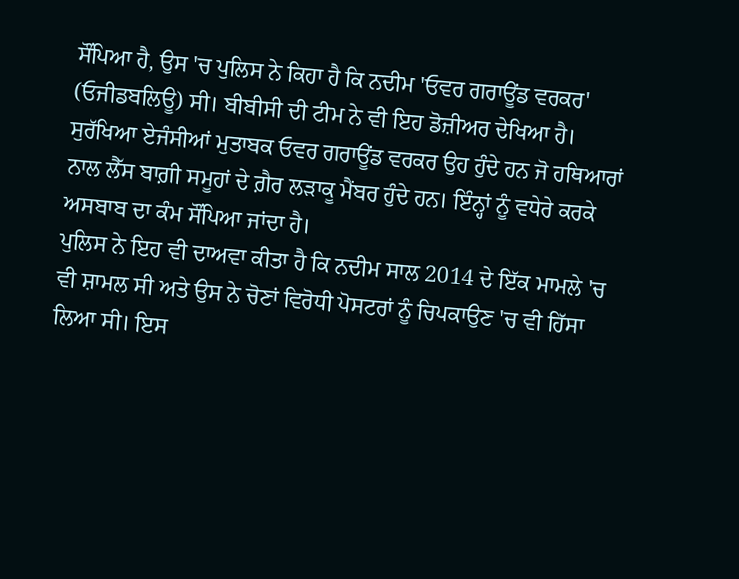ਸੌਂਪਿਆ ਹੈ, ਉਸ 'ਚ ਪੁਲਿਸ ਨੇ ਕਿਹਾ ਹੈ ਕਿ ਨਦੀਮ 'ਓਵਰ ਗਰਾਊਂਡ ਵਰਕਰ' (ਓਜੀਡਬਲਿਊ) ਸੀ। ਬੀਬੀਸੀ ਦੀ ਟੀਮ ਨੇ ਵੀ ਇਹ ਡੋਜ਼ੀਅਰ ਦੇਖਿਆ ਹੈ।
ਸੁਰੱਖਿਆ ਏਜੰਸੀਆਂ ਮੁਤਾਬਕ ਓਵਰ ਗਰਾਊਂਡ ਵਰਕਰ ਉਹ ਹੁੰਦੇ ਹਨ ਜੋ ਹਥਿਆਰਾਂ ਨਾਲ ਲੈੱਸ ਬਾਗ਼ੀ ਸਮੂਹਾਂ ਦੇ ਗ਼ੈਰ ਲੜਾਕੂ ਮੈਂਬਰ ਹੁੰਦੇ ਹਨ। ਇੰਨ੍ਹਾਂ ਨੂੰ ਵਧੇਰੇ ਕਰਕੇ ਅਸਬਾਬ ਦਾ ਕੰਮ ਸੌਂਪਿਆ ਜਾਂਦਾ ਹੈ।
ਪੁਲਿਸ ਨੇ ਇਹ ਵੀ ਦਾਅਵਾ ਕੀਤਾ ਹੈ ਕਿ ਨਦੀਮ ਸਾਲ 2014 ਦੇ ਇੱਕ ਮਾਮਲੇ 'ਚ ਵੀ ਸ਼ਾਮਲ ਸੀ ਅਤੇ ਉਸ ਨੇ ਚੋਣਾਂ ਵਿਰੋਧੀ ਪੋਸਟਰਾਂ ਨੂੰ ਚਿਪਕਾਉਣ 'ਚ ਵੀ ਹਿੱਸਾ ਲਿਆ ਸੀ। ਇਸ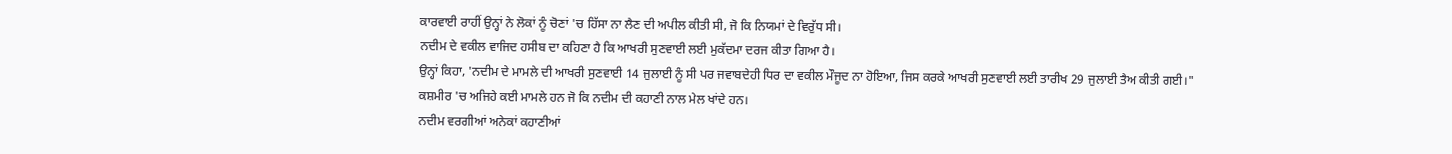ਕਾਰਵਾਈ ਰਾਹੀਂ ਉਨ੍ਹਾਂ ਨੇ ਲੋਕਾਂ ਨੂੰ ਚੋਣਾਂ 'ਚ ਹਿੱਸਾ ਨਾ ਲੈਣ ਦੀ ਅਪੀਲ ਕੀਤੀ ਸੀ, ਜੋ ਕਿ ਨਿਯਮਾਂ ਦੇ ਵਿਰੁੱਧ ਸੀ।
ਨਦੀਮ ਦੇ ਵਕੀਲ ਵਾਜਿਦ ਹਸੀਬ ਦਾ ਕਹਿਣਾ ਹੈ ਕਿ ਆਖਰੀ ਸੁਣਵਾਈ ਲਈ ਮੁਕੱਦਮਾ ਦਰਜ ਕੀਤਾ ਗਿਆ ਹੈ।
ਉਨ੍ਹਾਂ ਕਿਹਾ, 'ਨਦੀਮ ਦੇ ਮਾਮਲੇ ਦੀ ਆਖਰੀ ਸੁਣਵਾਈ 14 ਜੁਲਾਈ ਨੂੰ ਸੀ ਪਰ ਜਵਾਬਦੇਹੀ ਧਿਰ ਦਾ ਵਕੀਲ ਮੌਜੂਦ ਨਾ ਹੋਇਆ, ਜਿਸ ਕਰਕੇ ਆਖਰੀ ਸੁਣਵਾਈ ਲਈ ਤਾਰੀਖ 29 ਜੁਲਾਈ ਤੈਅ ਕੀਤੀ ਗਈ।"
ਕਸ਼ਮੀਰ 'ਚ ਅਜਿਹੇ ਕਈ ਮਾਮਲੇ ਹਨ ਜੋ ਕਿ ਨਦੀਮ ਦੀ ਕਹਾਣੀ ਨਾਲ ਮੇਲ ਖਾਂਦੇ ਹਨ।
ਨਦੀਮ ਵਰਗੀਆਂ ਅਨੇਕਾਂ ਕਹਾਣੀਆਂ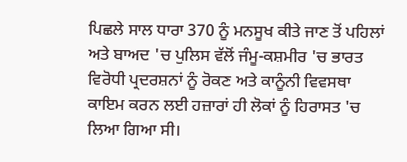ਪਿਛਲੇ ਸਾਲ ਧਾਰਾ 370 ਨੂੰ ਮਨਸੂਖ ਕੀਤੇ ਜਾਣ ਤੋਂ ਪਹਿਲਾਂ ਅਤੇ ਬਾਅਦ 'ਚ ਪੁਲਿਸ ਵੱਲੋਂ ਜੰਮੂ-ਕਸ਼ਮੀਰ 'ਚ ਭਾਰਤ ਵਿਰੋਧੀ ਪ੍ਰਦਰਸ਼ਨਾਂ ਨੂੰ ਰੋਕਣ ਅਤੇ ਕਾਨੂੰਨੀ ਵਿਵਸਥਾ ਕਾਇਮ ਕਰਨ ਲਈ ਹਜ਼ਾਰਾਂ ਹੀ ਲੋਕਾਂ ਨੂੰ ਹਿਰਾਸਤ 'ਚ ਲਿਆ ਗਿਆ ਸੀ।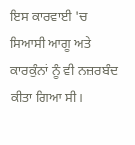ਇਸ ਕਾਰਵਾਈ 'ਚ ਸਿਆਸੀ ਆਗੂ ਅਤੇ ਕਾਰਕੁੰਨਾਂ ਨੂੰ ਵੀ ਨਜ਼ਰਬੰਦ ਕੀਤਾ ਗਿਆ ਸੀ।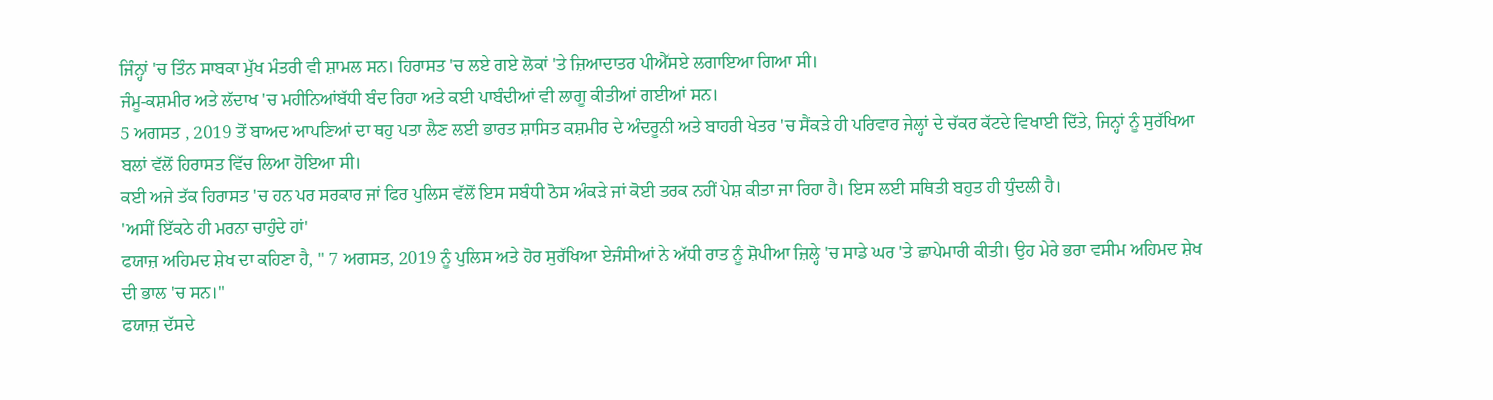ਜਿੰਨ੍ਹਾਂ 'ਚ ਤਿੰਨ ਸਾਬਕਾ ਮੁੱਖ ਮੰਤਰੀ ਵੀ ਸ਼ਾਮਲ ਸਨ। ਹਿਰਾਸਤ 'ਚ ਲਏ ਗਏ ਲੋਕਾਂ 'ਤੇ ਜ਼ਿਆਦਾਤਰ ਪੀਐੱਸਏ ਲਗਾਇਆ ਗਿਆ ਸੀ।
ਜੰਮੂ-ਕਸ਼ਮੀਰ ਅਤੇ ਲੱਦਾਖ 'ਚ ਮਹੀਨਿਆਂਬੱਧੀ ਬੰਦ ਰਿਹਾ ਅਤੇ ਕਈ ਪਾਬੰਦੀਆਂ ਵੀ ਲਾਗੂ ਕੀਤੀਆਂ ਗਈਆਂ ਸਨ।
5 ਅਗਸਤ , 2019 ਤੋਂ ਬਾਅਦ ਆਪਣਿਆਂ ਦਾ ਥਹੁ ਪਤਾ ਲੈਣ ਲਈ ਭਾਰਤ ਸ਼ਾਸਿਤ ਕਸ਼ਮੀਰ ਦੇ ਅੰਦਰੂਨੀ ਅਤੇ ਬਾਹਰੀ ਖੇਤਰ 'ਚ ਸੈਂਕੜੇ ਹੀ ਪਰਿਵਾਰ ਜੇਲ੍ਹਾਂ ਦੇ ਚੱਕਰ ਕੱਟਦੇ ਵਿਖਾਈ ਦਿੱਤੇ, ਜਿਨ੍ਹਾਂ ਨੂੰ ਸੁਰੱਖਿਆ ਬਲਾਂ ਵੱਲੋਂ ਹਿਰਾਸਤ ਵਿੱਚ ਲਿਆ ਹੋਇਆ ਸੀ।
ਕਈ ਅਜੇ ਤੱਕ ਹਿਰਾਸਤ 'ਚ ਹਨ ਪਰ ਸਰਕਾਰ ਜਾਂ ਫਿਰ ਪੁਲਿਸ ਵੱਲੋਂ ਇਸ ਸਬੰਧੀ ਠੋਸ ਅੰਕੜੇ ਜਾਂ ਕੋਈ ਤਰਕ ਨਹੀਂ ਪੇਸ਼ ਕੀਤਾ ਜਾ ਰਿਹਾ ਹੈ। ਇਸ ਲਈ ਸਥਿਤੀ ਬਹੁਤ ਹੀ ਧੁੰਦਲੀ ਹੈ।
'ਅਸੀਂ ਇੱਕਠੇ ਹੀ ਮਰਨਾ ਚਾਹੁੰਦੇ ਹਾਂ'
ਫਯਾਜ਼ ਅਹਿਮਦ ਸ਼ੇਖ ਦਾ ਕਹਿਣਾ ਹੈ, " 7 ਅਗਸਤ, 2019 ਨੂੰ ਪੁਲਿਸ ਅਤੇ ਹੋਰ ਸੁਰੱਖਿਆ ਏਜੰਸੀਆਂ ਨੇ ਅੱਧੀ ਰਾਤ ਨੂੰ ਸ਼ੋਪੀਆ ਜ਼ਿਲ੍ਹੇ 'ਚ ਸਾਡੇ ਘਰ 'ਤੇ ਛਾਪੇਮਾਰੀ ਕੀਤੀ। ਉਹ ਮੇਰੇ ਭਰਾ ਵਸੀਮ ਅਹਿਮਦ ਸ਼ੇਖ ਦੀ ਭਾਲ 'ਚ ਸਨ।"
ਫਯਾਜ਼ ਦੱਸਦੇ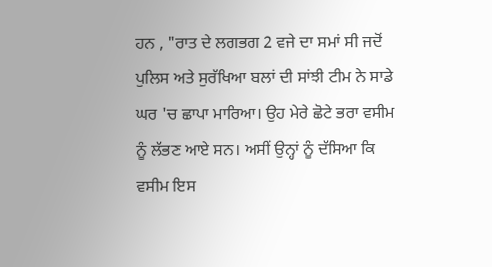ਹਨ , "ਰਾਤ ਦੇ ਲਗਭਗ 2 ਵਜੇ ਦਾ ਸਮਾਂ ਸੀ ਜਦੋਂ ਪੁਲਿਸ ਅਤੇ ਸੁਰੱਖਿਆ ਬਲਾਂ ਦੀ ਸਾਂਝੀ ਟੀਮ ਨੇ ਸਾਡੇ ਘਰ 'ਚ ਛਾਪਾ ਮਾਰਿਆ। ਉਹ ਮੇਰੇ ਛੋਟੇ ਭਰਾ ਵਸੀਮ ਨੂੰ ਲੱਭਣ ਆਏ ਸਨ। ਅਸੀਂ ਉਨ੍ਹਾਂ ਨੂੰ ਦੱਸਿਆ ਕਿ ਵਸੀਮ ਇਸ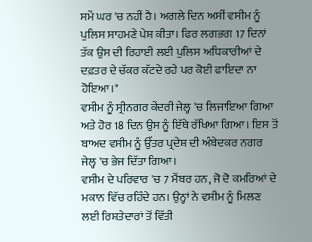ਸਮੇਂ ਘਰ 'ਚ ਨਹੀਂ ਹੈ। ਅਗਲੇ ਦਿਨ ਅਸੀਂ ਵਸੀਮ ਨੂੰ ਪੁਲਿਸ ਸਾਹਮਣੇ ਪੇਸ਼ ਕੀਤਾ। ਫਿਰ ਲਗਭਗ 17 ਦਿਨਾਂ ਤੱਕ ਉਸ ਦੀ ਰਿਹਾਈ ਲਈ ਪੁਲਿਸ ਅਧਿਕਾਰੀਆਂ ਦੇ ਦਫ਼ਤਰ ਦੇ ਚੱਕਰ ਕੱਟਦੇ ਰਹੇ ਪਰ ਕੋਈ ਫਾਇਦਾ ਨਾ ਹੋਇਆ।"
ਵਸੀਮ ਨੂੰ ਸ੍ਰੀਨਗਰ ਕੇਂਦਰੀ ਜੇਲ੍ਹ 'ਚ ਲਿਜਾਇਆ ਗਿਆ ਅਤੇ ਹੋਰ 18 ਦਿਨ ਉਸ ਨੂੰ ਇੱਥੇ ਰੱਖਿਆ ਗਿਆ। ਇਸ ਤੋਂ ਬਾਅਦ ਵਸੀਮ ਨੂੰ ਉੱਤਰ ਪ੍ਰਦੇਸ਼ ਦੀ ਅੰਬੇਦਕਰ ਨਗਰ ਜੇਲ੍ਹ 'ਚ ਭੇਜ ਦਿੱਤਾ ਗਿਆ।
ਵਸੀਮ ਦੇ ਪਰਿਵਾਰ 'ਚ 7 ਮੈਂਬਰ ਹਨ, ਜੋ ਦੋ ਕਮਰਿਆਂ ਦੇ ਮਕਾਨ ਵਿੱਚ ਰਹਿੰਦੇ ਹਨ। ਉਨ੍ਹਾਂ ਨੇ ਵਸੀਮ ਨੂੰ ਮਿਲਣ ਲਈ ਰਿਸ਼ਤੇਦਾਰਾਂ ਤੋਂ ਵਿੱਤੀ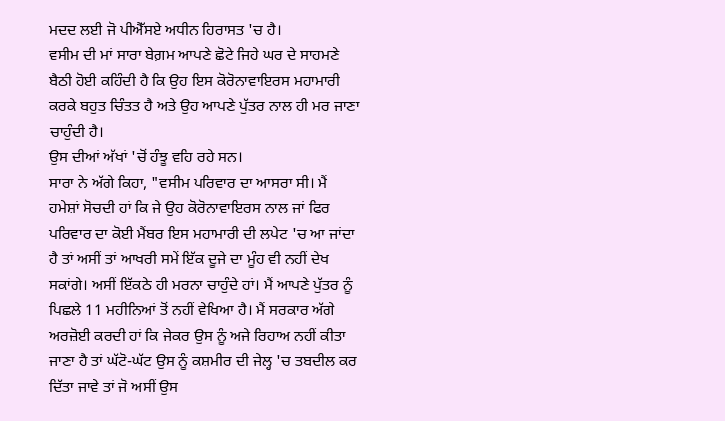ਮਦਦ ਲਈ ਜੋ ਪੀਐੱਸਏ ਅਧੀਨ ਹਿਰਾਸਤ 'ਚ ਹੈ।
ਵਸੀਮ ਦੀ ਮਾਂ ਸਾਰਾ ਬੇਗ਼ਮ ਆਪਣੇ ਛੋਟੇ ਜਿਹੇ ਘਰ ਦੇ ਸਾਹਮਣੇ ਬੈਠੀ ਹੋਈ ਕਹਿੰਦੀ ਹੈ ਕਿ ਉਹ ਇਸ ਕੋਰੋਨਾਵਾਇਰਸ ਮਹਾਮਾਰੀ ਕਰਕੇ ਬਹੁਤ ਚਿੰਤਤ ਹੈ ਅਤੇ ਉਹ ਆਪਣੇ ਪੁੱਤਰ ਨਾਲ ਹੀ ਮਰ ਜਾਣਾ ਚਾਹੁੰਦੀ ਹੈ।
ਉਸ ਦੀਆਂ ਅੱਖਾਂ 'ਚੋਂ ਹੰਝੂ ਵਹਿ ਰਹੇ ਸਨ।
ਸਾਰਾ ਨੇ ਅੱਗੇ ਕਿਹਾ, "ਵਸੀਮ ਪਰਿਵਾਰ ਦਾ ਆਸਰਾ ਸੀ। ਮੈਂ ਹਮੇਸ਼ਾਂ ਸੋਚਦੀ ਹਾਂ ਕਿ ਜੇ ਉਹ ਕੋਰੋਨਾਵਾਇਰਸ ਨਾਲ ਜਾਂ ਫਿਰ ਪਰਿਵਾਰ ਦਾ ਕੋਈ ਮੈਂਬਰ ਇਸ ਮਹਾਮਾਰੀ ਦੀ ਲਪੇਟ 'ਚ ਆ ਜਾਂਦਾ ਹੈ ਤਾਂ ਅਸੀਂ ਤਾਂ ਆਖਰੀ ਸਮੇਂ ਇੱਕ ਦੂਜੇ ਦਾ ਮੂੰਹ ਵੀ ਨਹੀਂ ਦੇਖ ਸਕਾਂਗੇ। ਅਸੀਂ ਇੱਕਠੇ ਹੀ ਮਰਨਾ ਚਾਹੁੰਦੇ ਹਾਂ। ਮੈਂ ਆਪਣੇ ਪੁੱਤਰ ਨੂੰ ਪਿਛਲੇ 11 ਮਹੀਨਿਆਂ ਤੋਂ ਨਹੀਂ ਵੇਖਿਆ ਹੈ। ਮੈਂ ਸਰਕਾਰ ਅੱਗੇ ਅਰਜ਼ੋਈ ਕਰਦੀ ਹਾਂ ਕਿ ਜੇਕਰ ਉਸ ਨੂੰ ਅਜੇ ਰਿਹਾਅ ਨਹੀਂ ਕੀਤਾ ਜਾਣਾ ਹੈ ਤਾਂ ਘੱਟੋ-ਘੱਟ ਉਸ ਨੂੰ ਕਸ਼ਮੀਰ ਦੀ ਜੇਲ੍ਹ 'ਚ ਤਬਦੀਲ ਕਰ ਦਿੱਤਾ ਜਾਵੇ ਤਾਂ ਜੋ ਅਸੀਂ ਉਸ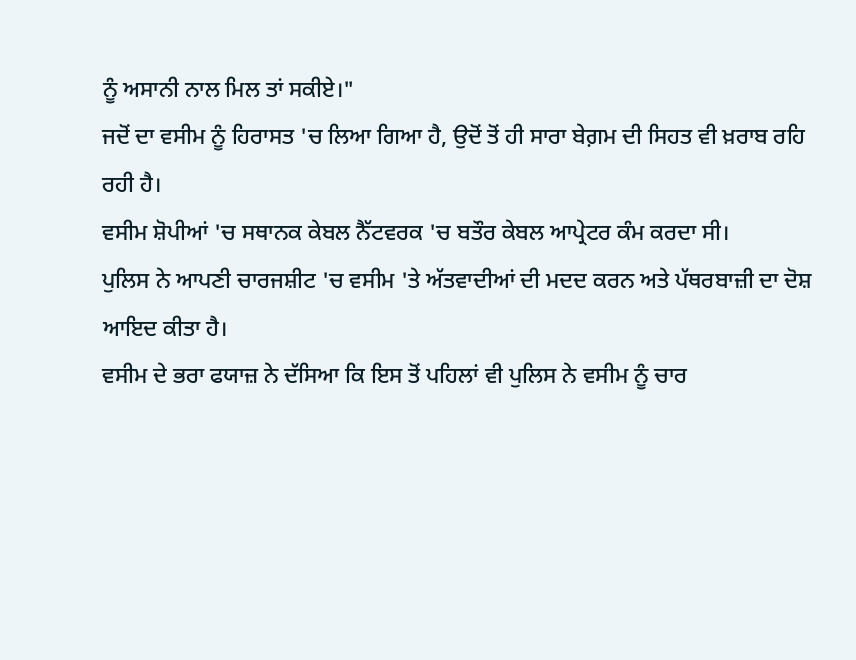ਨੂੰ ਅਸਾਨੀ ਨਾਲ ਮਿਲ ਤਾਂ ਸਕੀਏ।"
ਜਦੋਂ ਦਾ ਵਸੀਮ ਨੂੰ ਹਿਰਾਸਤ 'ਚ ਲਿਆ ਗਿਆ ਹੈ, ਉਦੋਂ ਤੋਂ ਹੀ ਸਾਰਾ ਬੇਗ਼ਮ ਦੀ ਸਿਹਤ ਵੀ ਖ਼ਰਾਬ ਰਹਿ ਰਹੀ ਹੈ।
ਵਸੀਮ ਸ਼ੋਪੀਆਂ 'ਚ ਸਥਾਨਕ ਕੇਬਲ ਨੈੱਟਵਰਕ 'ਚ ਬਤੌਰ ਕੇਬਲ ਆਪ੍ਰੇਟਰ ਕੰਮ ਕਰਦਾ ਸੀ।
ਪੁਲਿਸ ਨੇ ਆਪਣੀ ਚਾਰਜਸ਼ੀਟ 'ਚ ਵਸੀਮ 'ਤੇ ਅੱਤਵਾਦੀਆਂ ਦੀ ਮਦਦ ਕਰਨ ਅਤੇ ਪੱਥਰਬਾਜ਼ੀ ਦਾ ਦੋਸ਼ ਆਇਦ ਕੀਤਾ ਹੈ।
ਵਸੀਮ ਦੇ ਭਰਾ ਫਯਾਜ਼ ਨੇ ਦੱਸਿਆ ਕਿ ਇਸ ਤੋਂ ਪਹਿਲਾਂ ਵੀ ਪੁਲਿਸ ਨੇ ਵਸੀਮ ਨੂੰ ਚਾਰ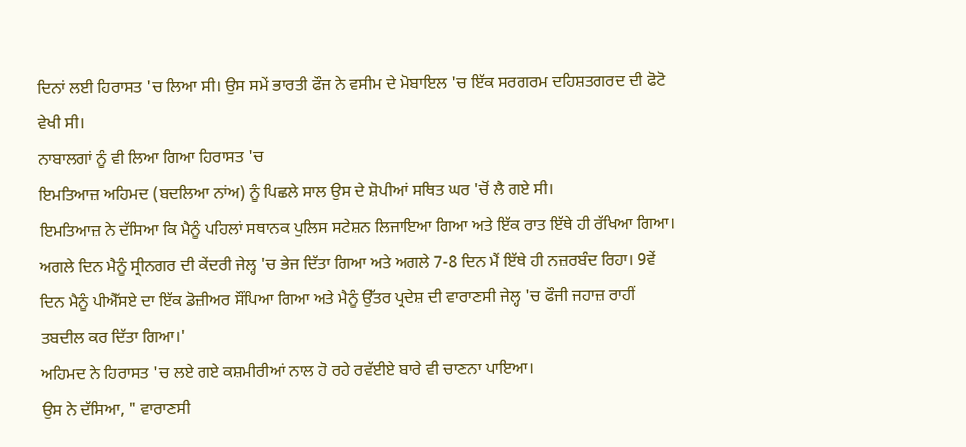ਦਿਨਾਂ ਲਈ ਹਿਰਾਸਤ 'ਚ ਲਿਆ ਸੀ। ਉਸ ਸਮੇਂ ਭਾਰਤੀ ਫੌਜ ਨੇ ਵਸੀਮ ਦੇ ਮੋਬਾਇਲ 'ਚ ਇੱਕ ਸਰਗਰਮ ਦਹਿਸ਼ਤਗਰਦ ਦੀ ਫੋਟੋ ਵੇਖੀ ਸੀ।
ਨਾਬਾਲਗਾਂ ਨੂੰ ਵੀ ਲਿਆ ਗਿਆ ਹਿਰਾਸਤ 'ਚ
ਇਮਤਿਆਜ਼ ਅਹਿਮਦ (ਬਦਲਿਆ ਨਾਂਅ) ਨੂੰ ਪਿਛਲੇ ਸਾਲ ਉਸ ਦੇ ਸ਼ੋਪੀਆਂ ਸਥਿਤ ਘਰ 'ਚੋਂ ਲੈ ਗਏ ਸੀ।
ਇਮਤਿਆਜ਼ ਨੇ ਦੱਸਿਆ ਕਿ ਮੈਨੂੰ ਪਹਿਲਾਂ ਸਥਾਨਕ ਪੁਲਿਸ ਸਟੇਸ਼ਨ ਲਿਜਾਇਆ ਗਿਆ ਅਤੇ ਇੱਕ ਰਾਤ ਇੱਥੇ ਹੀ ਰੱਖਿਆ ਗਿਆ। ਅਗਲੇ ਦਿਨ ਮੈਨੂੰ ਸ੍ਰੀਨਗਰ ਦੀ ਕੇਂਦਰੀ ਜੇਲ੍ਹ 'ਚ ਭੇਜ ਦਿੱਤਾ ਗਿਆ ਅਤੇ ਅਗਲੇ 7-8 ਦਿਨ ਮੈਂ ਇੱਥੇ ਹੀ ਨਜ਼ਰਬੰਦ ਰਿਹਾ। 9ਵੇਂ ਦਿਨ ਮੈਨੂੰ ਪੀਐੱਸਏ ਦਾ ਇੱਕ ਡੋਜ਼ੀਅਰ ਸੌਂਪਿਆ ਗਿਆ ਅਤੇ ਮੈਨੂੰ ਉੱਤਰ ਪ੍ਰਦੇਸ਼ ਦੀ ਵਾਰਾਣਸੀ ਜੇਲ੍ਹ 'ਚ ਫੌਜੀ ਜਹਾਜ਼ ਰਾਹੀਂ ਤਬਦੀਲ ਕਰ ਦਿੱਤਾ ਗਿਆ।'
ਅਹਿਮਦ ਨੇ ਹਿਰਾਸਤ 'ਚ ਲਏ ਗਏ ਕਸ਼ਮੀਰੀਆਂ ਨਾਲ ਹੋ ਰਹੇ ਰਵੱਈਏ ਬਾਰੇ ਵੀ ਚਾਣਨਾ ਪਾਇਆ।
ਉਸ ਨੇ ਦੱਸਿਆ, " ਵਾਰਾਣਸੀ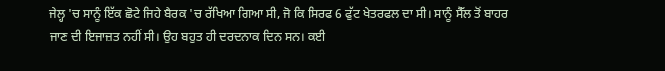ਜੇਲ੍ਹ 'ਚ ਸਾਨੂੰ ਇੱਕ ਛੋਟੇ ਜਿਹੇ ਬੈਰਕ 'ਚ ਰੱਖਿਆ ਗਿਆ ਸੀ, ਜੋ ਕਿ ਸਿਰਫ 6 ਫੁੱਟ ਖੇਤਰਫਲ ਦਾ ਸੀ। ਸਾਨੂੰ ਸੈੱਲ ਤੋਂ ਬਾਹਰ ਜਾਣ ਦੀ ਇਜਾਜ਼ਤ ਨਹੀਂ ਸੀ। ਉਹ ਬਹੁਤ ਹੀ ਦਰਦਨਾਕ ਦਿਨ ਸਨ। ਕਈ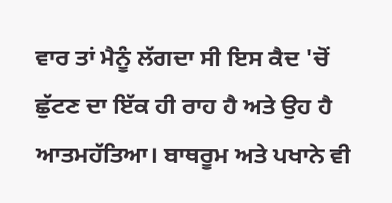ਵਾਰ ਤਾਂ ਮੈਨੂੰ ਲੱਗਦਾ ਸੀ ਇਸ ਕੈਦ 'ਚੋਂ ਛੁੱਟਣ ਦਾ ਇੱਕ ਹੀ ਰਾਹ ਹੈ ਅਤੇ ਉਹ ਹੈ ਆਤਮਹੱਤਿਆ। ਬਾਥਰੂਮ ਅਤੇ ਪਖਾਨੇ ਵੀ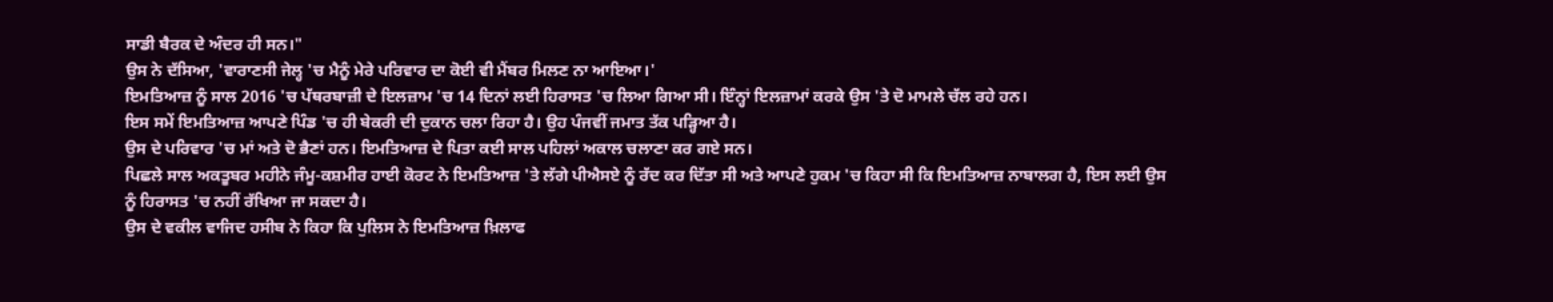ਸਾਡੀ ਬੈਰਕ ਦੇ ਅੰਦਰ ਹੀ ਸਨ।"
ਉਸ ਨੇ ਦੱਸਿਆ, 'ਵਾਰਾਣਸੀ ਜੇਲ੍ਹ 'ਚ ਮੈਨੂੰ ਮੇਰੇ ਪਰਿਵਾਰ ਦਾ ਕੋਈ ਵੀ ਮੈਂਬਰ ਮਿਲਣ ਨਾ ਆਇਆ।'
ਇਮਤਿਆਜ਼ ਨੂੰ ਸਾਲ 2016 'ਚ ਪੱਥਰਬਾਜ਼ੀ ਦੇ ਇਲਜ਼ਾਮ 'ਚ 14 ਦਿਨਾਂ ਲਈ ਹਿਰਾਸਤ 'ਚ ਲਿਆ ਗਿਆ ਸੀ। ਇੰਨ੍ਹਾਂ ਇਲਜ਼ਾਮਾਂ ਕਰਕੇ ਉਸ 'ਤੇ ਦੋ ਮਾਮਲੇ ਚੱਲ ਰਹੇ ਹਨ।
ਇਸ ਸਮੇਂ ਇਮਤਿਆਜ਼ ਆਪਣੇ ਪਿੰਡ 'ਚ ਹੀ ਬੇਕਰੀ ਦੀ ਦੁਕਾਨ ਚਲਾ ਰਿਹਾ ਹੈ। ਉਹ ਪੰਜਵੀਂ ਜਮਾਤ ਤੱਕ ਪੜ੍ਹਿਆ ਹੈ।
ਉਸ ਦੇ ਪਰਿਵਾਰ 'ਚ ਮਾਂ ਅਤੇ ਦੋ ਭੈਣਾਂ ਹਨ। ਇਮਤਿਆਜ਼ ਦੇ ਪਿਤਾ ਕਈ ਸਾਲ ਪਹਿਲਾਂ ਅਕਾਲ ਚਲਾਣਾ ਕਰ ਗਏ ਸਨ।
ਪਿਛਲੇ ਸਾਲ ਅਕਤੂਬਰ ਮਹੀਨੇ ਜੰਮੂ-ਕਸ਼ਮੀਰ ਹਾਈ ਕੋਰਟ ਨੇ ਇਮਤਿਆਜ਼ 'ਤੇ ਲੱਗੇ ਪੀਐਸਏ ਨੂੰ ਰੱਦ ਕਰ ਦਿੱਤਾ ਸੀ ਅਤੇ ਆਪਣੇ ਹੁਕਮ 'ਚ ਕਿਹਾ ਸੀ ਕਿ ਇਮਤਿਆਜ਼ ਨਾਬਾਲਗ ਹੈ, ਇਸ ਲਈ ਉਸ ਨੂੰ ਹਿਰਾਸਤ 'ਚ ਨਹੀਂ ਰੱਖਿਆ ਜਾ ਸਕਦਾ ਹੈ।
ਉਸ ਦੇ ਵਕੀਲ ਵਾਜਿਦ ਹਸੀਬ ਨੇ ਕਿਹਾ ਕਿ ਪੁਲਿਸ ਨੇ ਇਮਤਿਆਜ਼ ਖ਼ਿਲਾਫ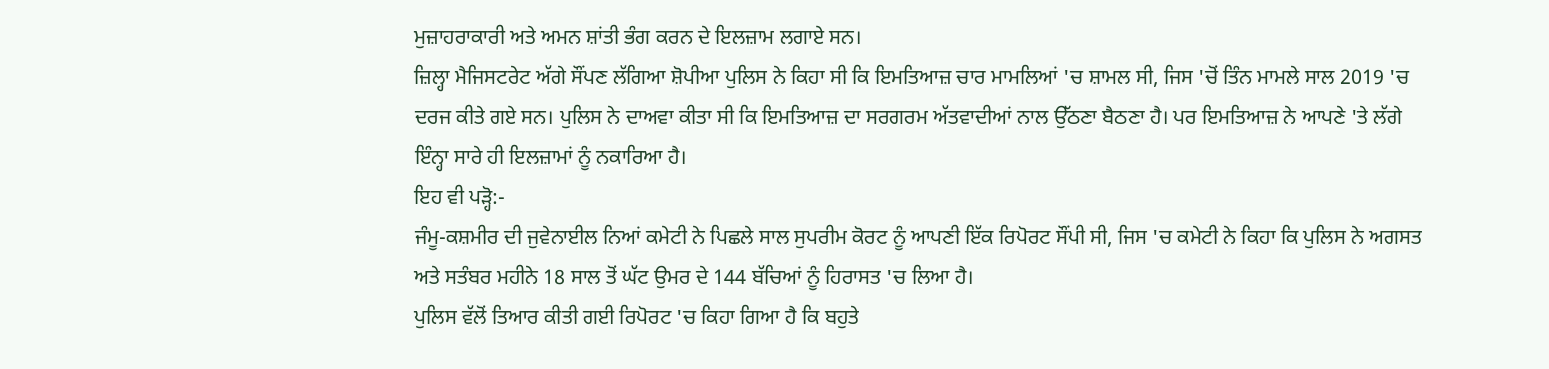ਮੁਜ਼ਾਹਰਾਕਾਰੀ ਅਤੇ ਅਮਨ ਸ਼ਾਂਤੀ ਭੰਗ ਕਰਨ ਦੇ ਇਲਜ਼ਾਮ ਲਗਾਏ ਸਨ।
ਜ਼ਿਲ੍ਹਾ ਮੈਜਿਸਟਰੇਟ ਅੱਗੇ ਸੌਂਪਣ ਲੱਗਿਆ ਸ਼ੋਪੀਆ ਪੁਲਿਸ ਨੇ ਕਿਹਾ ਸੀ ਕਿ ਇਮਤਿਆਜ਼ ਚਾਰ ਮਾਮਲਿਆਂ 'ਚ ਸ਼ਾਮਲ ਸੀ, ਜਿਸ 'ਚੋਂ ਤਿੰਨ ਮਾਮਲੇ ਸਾਲ 2019 'ਚ ਦਰਜ ਕੀਤੇ ਗਏ ਸਨ। ਪੁਲਿਸ ਨੇ ਦਾਅਵਾ ਕੀਤਾ ਸੀ ਕਿ ਇਮਤਿਆਜ਼ ਦਾ ਸਰਗਰਮ ਅੱਤਵਾਦੀਆਂ ਨਾਲ ਉੱਠਣਾ ਬੈਠਣਾ ਹੈ। ਪਰ ਇਮਤਿਆਜ਼ ਨੇ ਆਪਣੇ 'ਤੇ ਲੱਗੇ ਇੰਨ੍ਹਾ ਸਾਰੇ ਹੀ ਇਲਜ਼ਾਮਾਂ ਨੂੰ ਨਕਾਰਿਆ ਹੈ।
ਇਹ ਵੀ ਪੜ੍ਹੋ:-
ਜੰਮੂ-ਕਸ਼ਮੀਰ ਦੀ ਜੁਵੇਨਾਈਲ ਨਿਆਂ ਕਮੇਟੀ ਨੇ ਪਿਛਲੇ ਸਾਲ ਸੁਪਰੀਮ ਕੋਰਟ ਨੂੰ ਆਪਣੀ ਇੱਕ ਰਿਪੋਰਟ ਸੌਂਪੀ ਸੀ, ਜਿਸ 'ਚ ਕਮੇਟੀ ਨੇ ਕਿਹਾ ਕਿ ਪੁਲਿਸ ਨੇ ਅਗਸਤ ਅਤੇ ਸਤੰਬਰ ਮਹੀਨੇ 18 ਸਾਲ ਤੋਂ ਘੱਟ ਉਮਰ ਦੇ 144 ਬੱਚਿਆਂ ਨੂੰ ਹਿਰਾਸਤ 'ਚ ਲਿਆ ਹੈ।
ਪੁਲਿਸ ਵੱਲੋਂ ਤਿਆਰ ਕੀਤੀ ਗਈ ਰਿਪੋਰਟ 'ਚ ਕਿਹਾ ਗਿਆ ਹੈ ਕਿ ਬਹੁਤੇ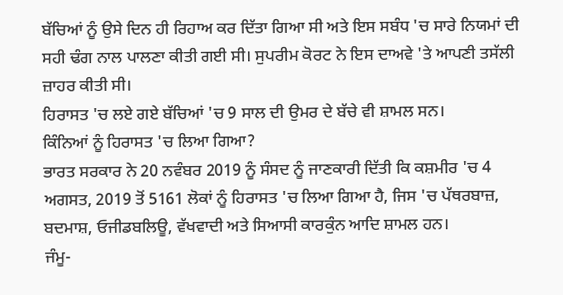ਬੱਚਿਆਂ ਨੂੰ ਉਸੇ ਦਿਨ ਹੀ ਰਿਹਾਅ ਕਰ ਦਿੱਤਾ ਗਿਆ ਸੀ ਅਤੇ ਇਸ ਸਬੰਧ 'ਚ ਸਾਰੇ ਨਿਯਮਾਂ ਦੀ ਸਹੀ ਢੰਗ ਨਾਲ ਪਾਲਣਾ ਕੀਤੀ ਗਈ ਸੀ। ਸੁਪਰੀਮ ਕੋਰਟ ਨੇ ਇਸ ਦਾਅਵੇ 'ਤੇ ਆਪਣੀ ਤਸੱਲੀ ਜ਼ਾਹਰ ਕੀਤੀ ਸੀ।
ਹਿਰਾਸਤ 'ਚ ਲਏ ਗਏ ਬੱਚਿਆਂ 'ਚ 9 ਸਾਲ ਦੀ ਉਮਰ ਦੇ ਬੱਚੇ ਵੀ ਸ਼ਾਮਲ ਸਨ।
ਕਿੰਨਿਆਂ ਨੂੰ ਹਿਰਾਸਤ 'ਚ ਲਿਆ ਗਿਆ?
ਭਾਰਤ ਸਰਕਾਰ ਨੇ 20 ਨਵੰਬਰ 2019 ਨੂੰ ਸੰਸਦ ਨੂੰ ਜਾਣਕਾਰੀ ਦਿੱਤੀ ਕਿ ਕਸ਼ਮੀਰ 'ਚ 4 ਅਗਸਤ, 2019 ਤੋਂ 5161 ਲੋਕਾਂ ਨੂੰ ਹਿਰਾਸਤ 'ਚ ਲਿਆ ਗਿਆ ਹੈ, ਜਿਸ 'ਚ ਪੱਥਰਬਾਜ਼, ਬਦਮਾਸ਼, ਓਜੀਡਬਲਿਊ, ਵੱਖਵਾਦੀ ਅਤੇ ਸਿਆਸੀ ਕਾਰਕੁੰਨ ਆਦਿ ਸ਼ਾਮਲ ਹਨ।
ਜੰਮੂ-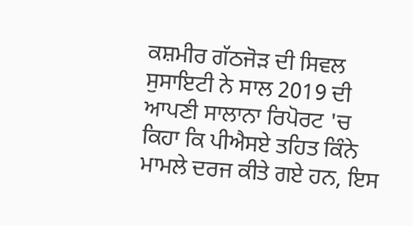ਕਸ਼ਮੀਰ ਗੱਠਜੋੜ ਦੀ ਸਿਵਲ ਸੁਸਾਇਟੀ ਨੇ ਸਾਲ 2019 ਦੀ ਆਪਣੀ ਸਾਲਾਨਾ ਰਿਪੋਰਟ 'ਚ ਕਿਹਾ ਕਿ ਪੀਐਸਏ ਤਹਿਤ ਕਿੰਨੇ ਮਾਮਲੇ ਦਰਜ ਕੀਤੇ ਗਏ ਹਨ, ਇਸ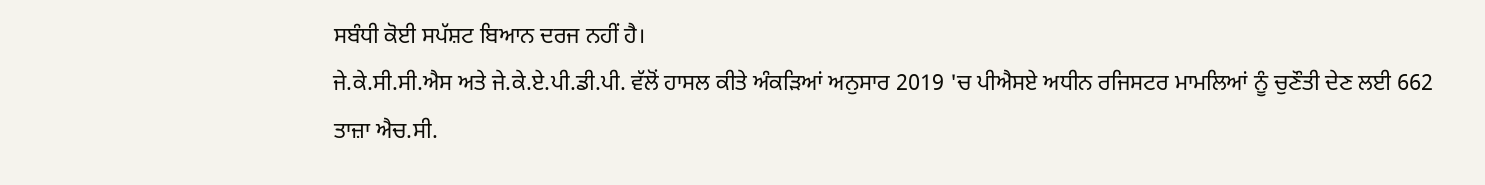ਸਬੰਧੀ ਕੋਈ ਸਪੱਸ਼ਟ ਬਿਆਨ ਦਰਜ ਨਹੀਂ ਹੈ।
ਜੇ.ਕੇ.ਸੀ.ਸੀ.ਐਸ ਅਤੇ ਜੇ.ਕੇ.ਏ.ਪੀ.ਡੀ.ਪੀ. ਵੱਲੋਂ ਹਾਸਲ ਕੀਤੇ ਅੰਕੜਿਆਂ ਅਨੁਸਾਰ 2019 'ਚ ਪੀਐਸਏ ਅਧੀਨ ਰਜਿਸਟਰ ਮਾਮਲਿਆਂ ਨੂੰ ਚੁਣੌਤੀ ਦੇਣ ਲਈ 662 ਤਾਜ਼ਾ ਐਚ.ਸੀ.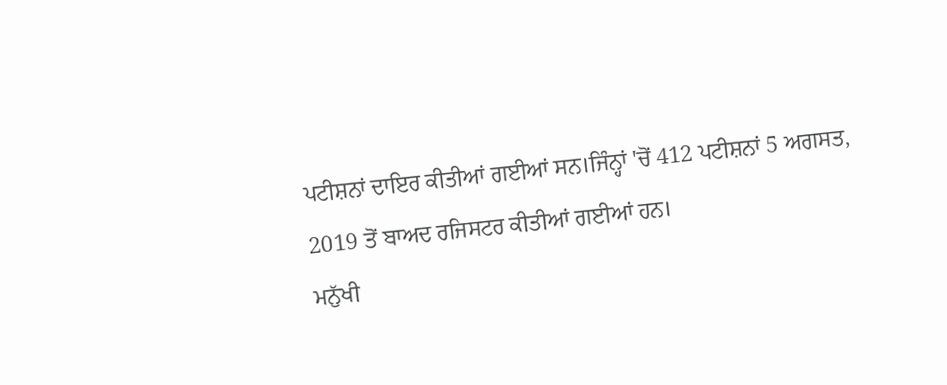ਪਟੀਸ਼ਨਾਂ ਦਾਇਰ ਕੀਤੀਆਂ ਗਈਆਂ ਸਨ।ਜਿੰਨ੍ਹਾਂ 'ਚੋਂ 412 ਪਟੀਸ਼ਨਾਂ 5 ਅਗਸਤ, 2019 ਤੋਂ ਬਾਅਦ ਰਜਿਸਟਰ ਕੀਤੀਆਂ ਗਈਆਂ ਹਨ।
ਮਨੁੱਖੀ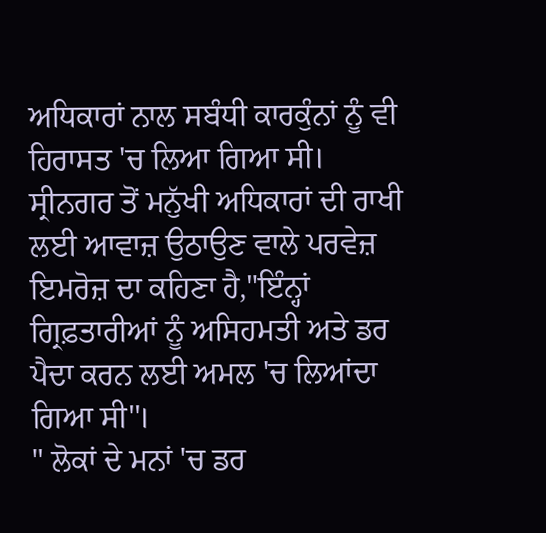ਅਧਿਕਾਰਾਂ ਨਾਲ ਸਬੰਧੀ ਕਾਰਕੁੰਨਾਂ ਨੂੰ ਵੀ ਹਿਰਾਸਤ 'ਚ ਲਿਆ ਗਿਆ ਸੀ।
ਸ੍ਰੀਨਗਰ ਤੋਂ ਮਨੁੱਖੀ ਅਧਿਕਾਰਾਂ ਦੀ ਰਾਖੀ ਲਈ ਆਵਾਜ਼ ਉਠਾਉਣ ਵਾਲੇ ਪਰਵੇਜ਼ ਇਮਰੋਜ਼ ਦਾ ਕਹਿਣਾ ਹੈ,"ਇੰਨ੍ਹਾਂ ਗ੍ਰਿਫ਼ਤਾਰੀਆਂ ਨੂੰ ਅਸਿਹਮਤੀ ਅਤੇ ਡਰ ਪੈਦਾ ਕਰਨ ਲਈ ਅਮਲ 'ਚ ਲਿਆਂਦਾ ਗਿਆ ਸੀ''।
" ਲੋਕਾਂ ਦੇ ਮਨਾਂ 'ਚ ਡਰ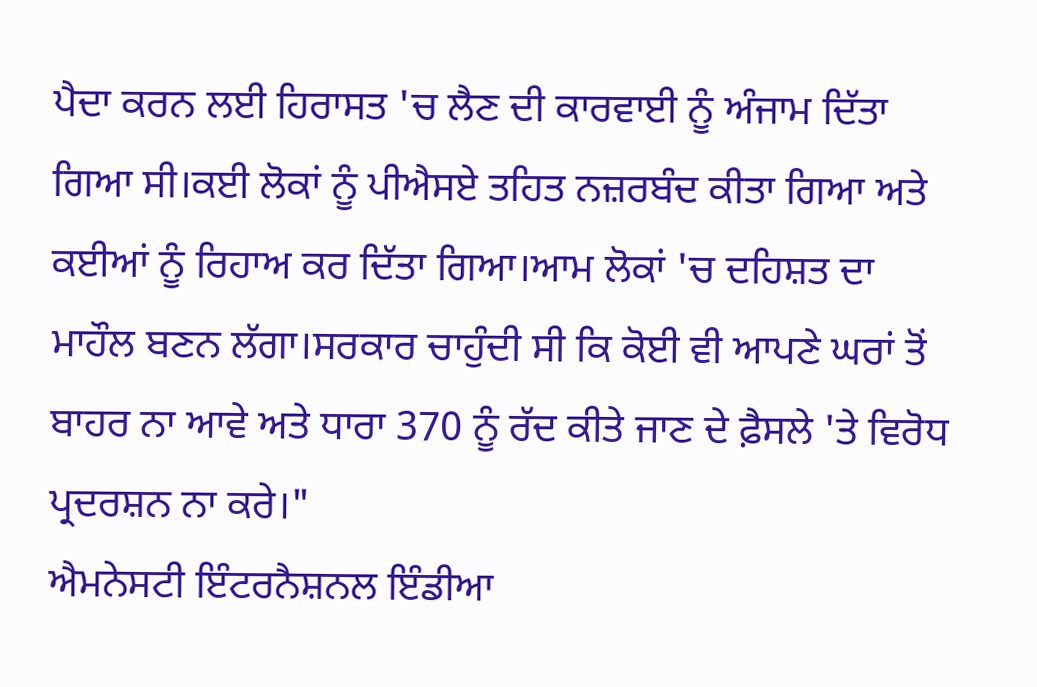ਪੈਦਾ ਕਰਨ ਲਈ ਹਿਰਾਸਤ 'ਚ ਲੈਣ ਦੀ ਕਾਰਵਾਈ ਨੂੰ ਅੰਜਾਮ ਦਿੱਤਾ ਗਿਆ ਸੀ।ਕਈ ਲੋਕਾਂ ਨੂੰ ਪੀਐਸਏ ਤਹਿਤ ਨਜ਼ਰਬੰਦ ਕੀਤਾ ਗਿਆ ਅਤੇ ਕਈਆਂ ਨੂੰ ਰਿਹਾਅ ਕਰ ਦਿੱਤਾ ਗਿਆ।ਆਮ ਲੋਕਾਂ 'ਚ ਦਹਿਸ਼ਤ ਦਾ ਮਾਹੌਲ ਬਣਨ ਲੱਗਾ।ਸਰਕਾਰ ਚਾਹੁੰਦੀ ਸੀ ਕਿ ਕੋਈ ਵੀ ਆਪਣੇ ਘਰਾਂ ਤੋਂ ਬਾਹਰ ਨਾ ਆਵੇ ਅਤੇ ਧਾਰਾ 370 ਨੂੰ ਰੱਦ ਕੀਤੇ ਜਾਣ ਦੇ ਫ਼ੈਸਲੇ 'ਤੇ ਵਿਰੋਧ ਪ੍ਰਦਰਸ਼ਨ ਨਾ ਕਰੇ।"
ਐਮਨੇਸਟੀ ਇੰਟਰਨੈਸ਼ਨਲ ਇੰਡੀਆ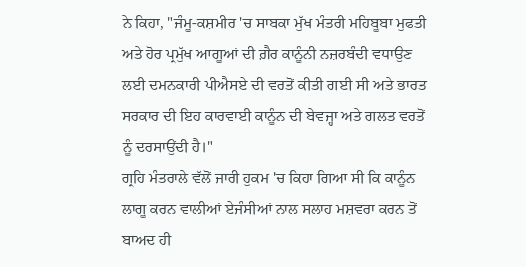ਨੇ ਕਿਹਾ, "ਜੰਮੂ-ਕਸ਼ਮੀਰ 'ਚ ਸਾਬਕਾ ਮੁੱਖ ਮੰਤਰੀ ਮਹਿਬੂਬਾ ਮੁਫਤੀ ਅਤੇ ਹੋਰ ਪ੍ਰਮੁੱਖ ਆਗੂਆਂ ਦੀ ਗ਼ੈਰ ਕਾਨੂੰਨੀ ਨਜ਼ਰਬੰਦੀ ਵਧਾਉਣ ਲਈ ਦਮਨਕਾਰੀ ਪੀਐਸਏ ਦੀ ਵਰਤੋਂ ਕੀਤੀ ਗਈ ਸੀ ਅਤੇ ਭਾਰਤ ਸਰਕਾਰ ਦੀ ਇਹ ਕਾਰਵਾਈ ਕਾਨੂੰਨ ਦੀ ਬੇਵਜ੍ਹਾ ਅਤੇ ਗਲਤ ਵਰਤੋਂ ਨੂੰ ਦਰਸਾਉਂਦੀ ਹੈ।"
ਗ੍ਰਹਿ ਮੰਤਰਾਲੇ ਵੱਲੋਂ ਜਾਰੀ ਹੁਕਮ 'ਚ ਕਿਹਾ ਗਿਆ ਸੀ ਕਿ ਕਾਨੂੰਨ ਲਾਗੂ ਕਰਨ ਵਾਲੀਆਂ ਏਜੰਸੀਆਂ ਨਾਲ ਸਲਾਹ ਮਸ਼ਵਰਾ ਕਰਨ ਤੋਂ ਬਾਅਦ ਹੀ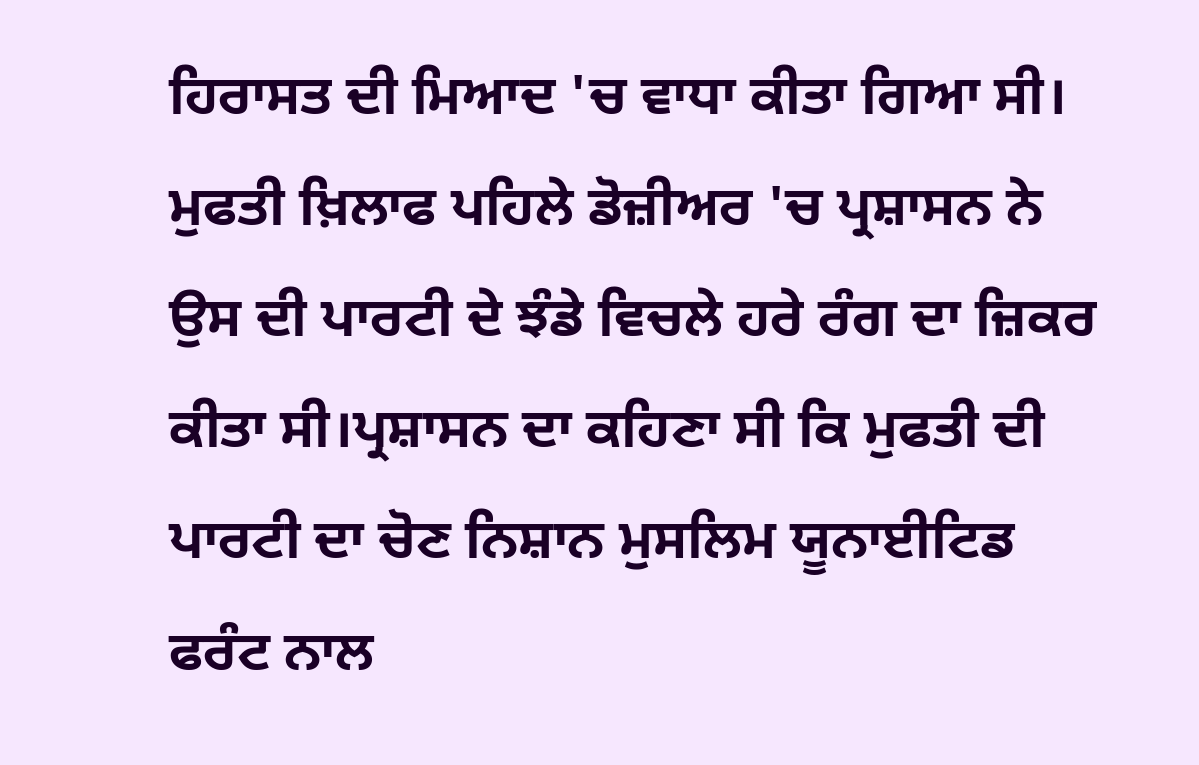ਹਿਰਾਸਤ ਦੀ ਮਿਆਦ 'ਚ ਵਾਧਾ ਕੀਤਾ ਗਿਆ ਸੀ।
ਮੁਫਤੀ ਖ਼ਿਲਾਫ ਪਹਿਲੇ ਡੋਜ਼ੀਅਰ 'ਚ ਪ੍ਰਸ਼ਾਸਨ ਨੇ ਉਸ ਦੀ ਪਾਰਟੀ ਦੇ ਝੰਡੇ ਵਿਚਲੇ ਹਰੇ ਰੰਗ ਦਾ ਜ਼ਿਕਰ ਕੀਤਾ ਸੀ।ਪ੍ਰਸ਼ਾਸਨ ਦਾ ਕਹਿਣਾ ਸੀ ਕਿ ਮੁਫਤੀ ਦੀ ਪਾਰਟੀ ਦਾ ਚੋਣ ਨਿਸ਼ਾਨ ਮੁਸਲਿਮ ਯੂਨਾਈਟਿਡ ਫਰੰਟ ਨਾਲ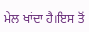ਮੇਲ ਖਾਂਦਾ ਹੈ।ਇਸ ਤੋਂ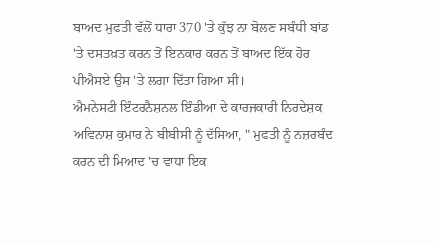ਬਾਅਦ ਮੁਫਤੀ ਵੱਲੋਂ ਧਾਰਾ 370 'ਤੇ ਕੁੱਝ ਨਾ ਬੋਲਣ ਸਬੰਧੀ ਬਾਂਡ 'ਤੇ ਦਸਤਖ਼ਤ ਕਰਨ ਤੋਂ ਇਨਕਾਰ ਕਰਨ ਤੋਂ ਬਾਅਦ ਇੱਕ ਹੋਰ ਪੀਐਸਏ ਉਸ 'ਤੇ ਲਗਾ ਦਿੱਤਾ ਗਿਆ ਸੀ।
ਐਮਨੇਸਟੀ ਇੰਟਰਨੈਸ਼ਨਲ ਇੰਡੀਆ ਦੇ ਕਾਰਜਕਾਰੀ ਨਿਰਦੇਸ਼ਕ ਅਵਿਨਾਸ਼ ਕੁਮਾਰ ਨੇ ਬੀਬੀਸੀ ਨੂੰ ਦੱਸਿਆ, " ਮੁਫਤੀ ਨੂੰ ਨਜ਼ਰਬੰਦ ਕਰਨ ਦੀ ਮਿਆਦ 'ਚ ਵਾਧਾ ਇਕ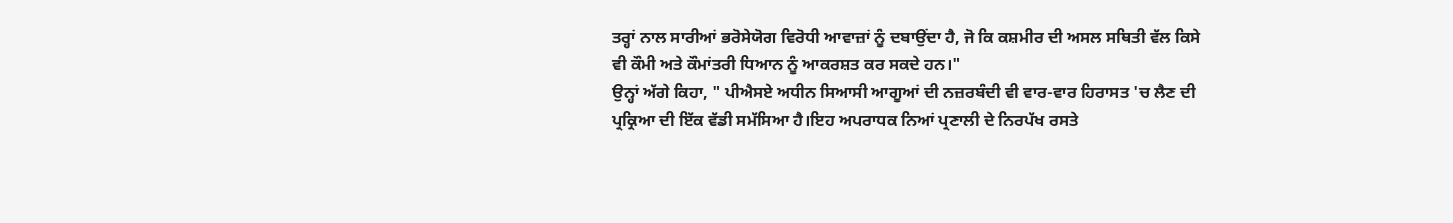ਤਰ੍ਹਾਂ ਨਾਲ ਸਾਰੀਆਂ ਭਰੋਸੇਯੋਗ ਵਿਰੋਧੀ ਆਵਾਜ਼ਾਂ ਨੂੰ ਦਬਾਉਂਦਾ ਹੈ, ਜੋ ਕਿ ਕਸ਼ਮੀਰ ਦੀ ਅਸਲ ਸਥਿਤੀ ਵੱਲ ਕਿਸੇ ਵੀ ਕੌਮੀ ਅਤੇ ਕੌਮਾਂਤਰੀ ਧਿਆਨ ਨੂੰ ਆਕਰਸ਼ਤ ਕਰ ਸਕਦੇ ਹਨ।"
ਉਨ੍ਹਾਂ ਅੱਗੇ ਕਿਹਾ, " ਪੀਐਸਏ ਅਧੀਨ ਸਿਆਸੀ ਆਗੂਆਂ ਦੀ ਨਜ਼ਰਬੰਦੀ ਵੀ ਵਾਰ-ਵਾਰ ਹਿਰਾਸਤ 'ਚ ਲੈਣ ਦੀ ਪ੍ਰਕ੍ਰਿਆ ਦੀ ਇੱਕ ਵੱਡੀ ਸਮੱਸਿਆ ਹੈ।ਇਹ ਅਪਰਾਧਕ ਨਿਆਂ ਪ੍ਰਣਾਲੀ ਦੇ ਨਿਰਪੱਖ ਰਸਤੇ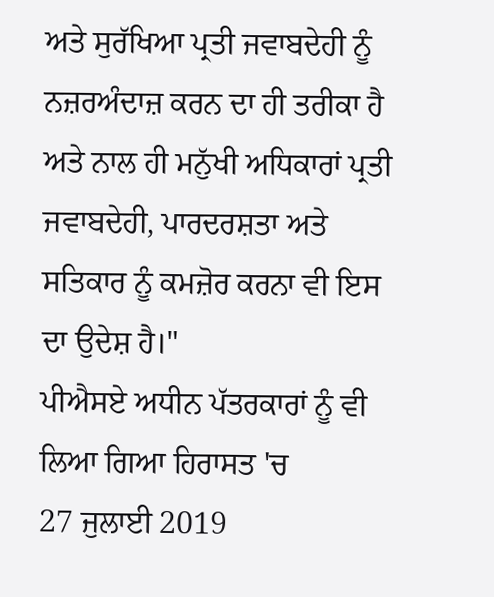ਅਤੇ ਸੁਰੱਖਿਆ ਪ੍ਰਤੀ ਜਵਾਬਦੇਹੀ ਨੂੰ ਨਜ਼ਰਅੰਦਾਜ਼ ਕਰਨ ਦਾ ਹੀ ਤਰੀਕਾ ਹੈ ਅਤੇ ਨਾਲ ਹੀ ਮਨੁੱਖੀ ਅਧਿਕਾਰਾਂ ਪ੍ਰਤੀ ਜਵਾਬਦੇਹੀ, ਪਾਰਦਰਸ਼ਤਾ ਅਤੇ ਸਤਿਕਾਰ ਨੂੰ ਕਮਜ਼ੋਰ ਕਰਨਾ ਵੀ ਇਸ ਦਾ ਉਦੇਸ਼ ਹੈ।"
ਪੀਐਸਏ ਅਧੀਨ ਪੱਤਰਕਾਰਾਂ ਨੂੰ ਵੀ ਲਿਆ ਗਿਆ ਹਿਰਾਸਤ 'ਚ
27 ਜੁਲਾਈ 2019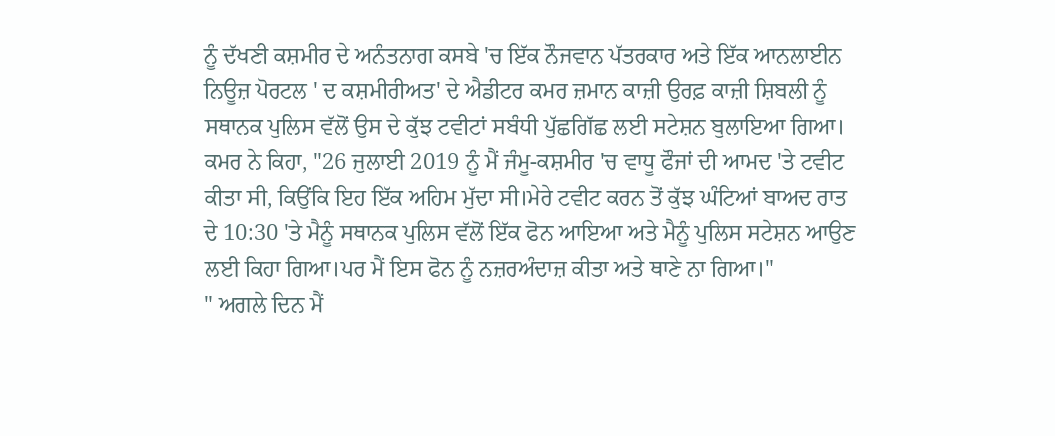ਨੂੰ ਦੱਖਣੀ ਕਸ਼ਮੀਰ ਦੇ ਅਨੰਤਨਾਗ ਕਸਬੇ 'ਚ ਇੱਕ ਨੌਜਵਾਨ ਪੱਤਰਕਾਰ ਅਤੇ ਇੱਕ ਆਨਲਾਈਨ ਨਿਊਜ਼ ਪੋਰਟਲ ' ਦ ਕਸ਼ਮੀਰੀਅਤ' ਦੇ ਐਡੀਟਰ ਕਮਰ ਜ਼ਮਾਨ ਕਾਜ਼ੀ ਉਰਫ਼ ਕਾਜ਼ੀ ਸ਼ਿਬਲੀ ਨੂੰ ਸਥਾਨਕ ਪੁਲਿਸ ਵੱਲੋਂ ਉਸ ਦੇ ਕੁੱਝ ਟਵੀਟਾਂ ਸਬੰਧੀ ਪੁੱਛਗਿੱਛ ਲਈ ਸਟੇਸ਼ਨ ਬੁਲਾਇਆ ਗਿਆ।
ਕਮਰ ਨੇ ਕਿਹਾ, "26 ਜੁਲਾਈ 2019 ਨੂੰ ਮੈਂ ਜੰਮੂ-ਕਸ਼ਮੀਰ 'ਚ ਵਾਧੂ ਫੌਜਾਂ ਦੀ ਆਮਦ 'ਤੇ ਟਵੀਟ ਕੀਤਾ ਸੀ, ਕਿਉਂਕਿ ਇਹ ਇੱਕ ਅਹਿਮ ਮੁੱਦਾ ਸੀ।ਮੇਰੇ ਟਵੀਟ ਕਰਨ ਤੋਂ ਕੁੱਝ ਘੰਟਿਆਂ ਬਾਅਦ ਰਾਤ ਦੇ 10:30 'ਤੇ ਮੈਨੂੰ ਸਥਾਨਕ ਪੁਲਿਸ ਵੱਲੋਂ ਇੱਕ ਫੋਨ ਆਇਆ ਅਤੇ ਮੈਨੂੰ ਪੁਲਿਸ ਸਟੇਸ਼ਨ ਆਉਣ ਲਈ ਕਿਹਾ ਗਿਆ।ਪਰ ਮੈਂ ਇਸ ਫੋਨ ਨੂੰ ਨਜ਼ਰਅੰਦਾਜ਼ ਕੀਤਾ ਅਤੇ ਥਾਣੇ ਨਾ ਗਿਆ।"
" ਅਗਲੇ ਦਿਨ ਮੈਂ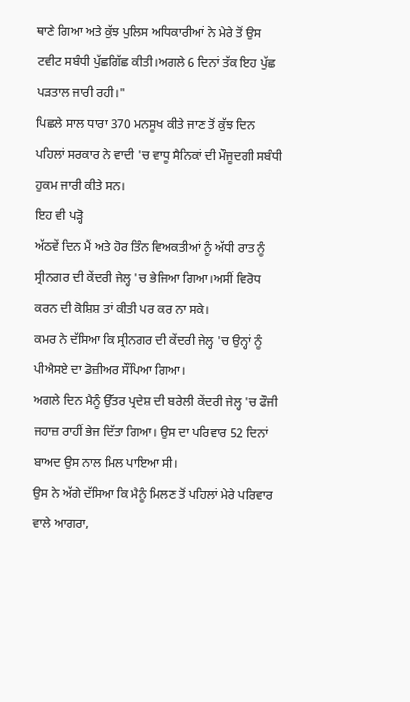ਥਾਣੇ ਗਿਆ ਅਤੇ ਕੁੱਝ ਪੁਲਿਸ ਅਧਿਕਾਰੀਆਂ ਨੇ ਮੇਰੇ ਤੋਂ ਉਸ ਟਵੀਟ ਸਬੰਧੀ ਪੁੱਛਗਿੱਛ ਕੀਤੀ।ਅਗਲੇ 6 ਦਿਨਾਂ ਤੱਕ ਇਹ ਪੁੱਛ ਪੜਤਾਲ ਜਾਰੀ ਰਹੀ।"
ਪਿਛਲੇ ਸਾਲ ਧਾਰਾ 370 ਮਨਸੂਖ ਕੀਤੇ ਜਾਣ ਤੋਂ ਕੁੱਝ ਦਿਨ ਪਹਿਲਾਂ ਸਰਕਾਰ ਨੇ ਵਾਦੀ 'ਚ ਵਾਧੂ ਸੈਨਿਕਾਂ ਦੀ ਮੌਜੂਦਗੀ ਸਬੰਧੀ ਹੁਕਮ ਜਾਰੀ ਕੀਤੇ ਸਨ।
ਇਹ ਵੀ ਪੜ੍ਹੋ
ਅੱਠਵੇਂ ਦਿਨ ਮੈਂ ਅਤੇ ਹੋਰ ਤਿੰਨ ਵਿਅਕਤੀਆਂ ਨੂੰ ਅੱਧੀ ਰਾਤ ਨੂੰ ਸ੍ਰੀਨਗਰ ਦੀ ਕੇਂਦਰੀ ਜੇਲ੍ਹ 'ਚ ਭੇਜਿਆ ਗਿਆ।ਅਸੀਂ ਵਿਰੋਧ ਕਰਨ ਦੀ ਕੋਸ਼ਿਸ਼ ਤਾਂ ਕੀਤੀ ਪਰ ਕਰ ਨਾ ਸਕੇ।
ਕਮਰ ਨੇ ਦੱਸਿਆ ਕਿ ਸ੍ਰੀਨਗਰ ਦੀ ਕੇਂਦਰੀ ਜੇਲ੍ਹ 'ਚ ਉਨ੍ਹਾਂ ਨੂੰ ਪੀਐਸਏ ਦਾ ਡੋਜ਼ੀਅਰ ਸੌਂਪਿਆ ਗਿਆ।
ਅਗਲੇ ਦਿਨ ਮੈਨੂੰ ਉੱਤਰ ਪ੍ਰਦੇਸ਼ ਦੀ ਬਰੇਲੀ ਕੇਂਦਰੀ ਜੇਲ੍ਹ 'ਚ ਫੌਜੀ ਜਹਾਜ਼ ਰਾਹੀਂ ਭੇਜ ਦਿੱਤਾ ਗਿਆ। ਉਸ ਦਾ ਪਰਿਵਾਰ 52 ਦਿਨਾਂ ਬਾਅਦ ਉਸ ਨਾਲ ਮਿਲ ਪਾਇਆ ਸੀ।
ਉਸ ਨੇ ਅੱਗੇ ਦੱਸਿਆ ਕਿ ਮੈਨੂੰ ਮਿਲਣ ਤੋਂ ਪਹਿਲਾਂ ਮੇਰੇ ਪਰਿਵਾਰ ਵਾਲੇ ਆਗਰਾ,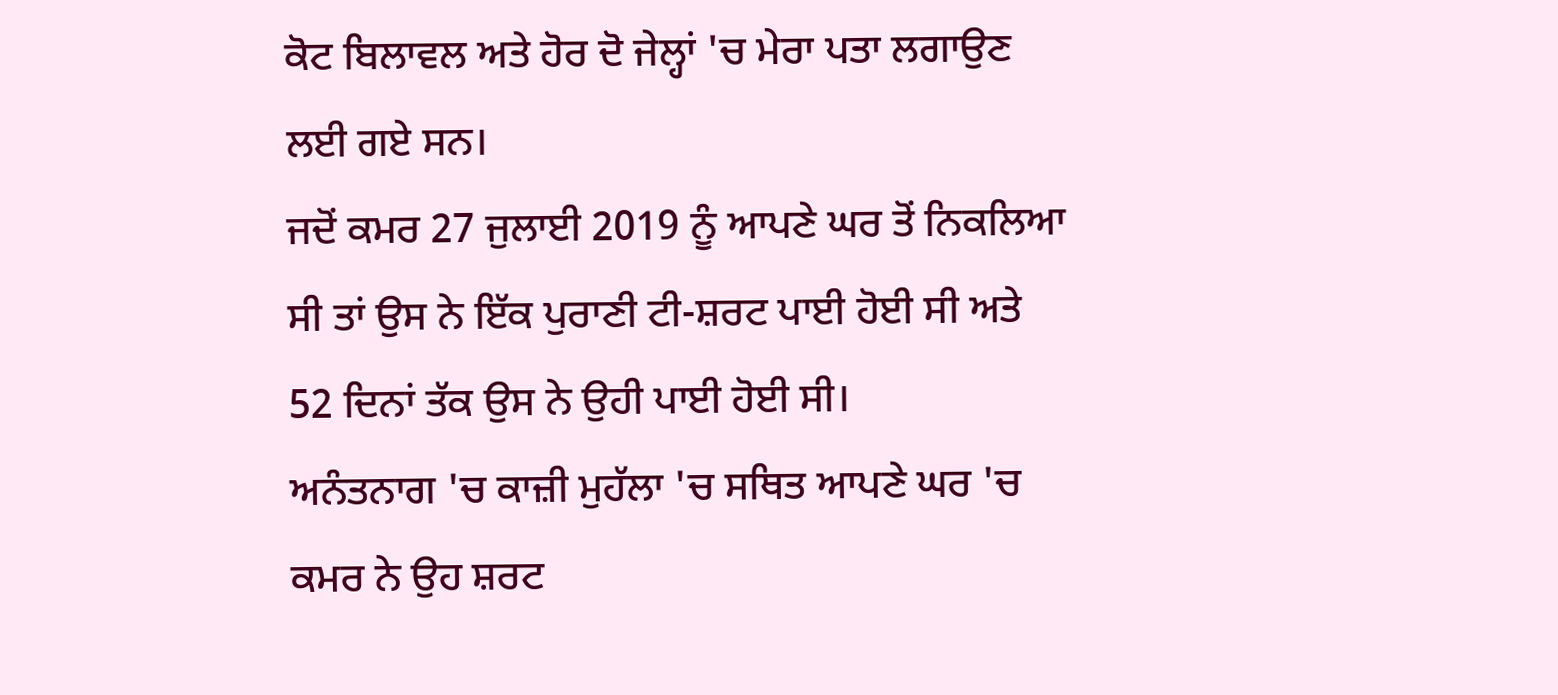ਕੋਟ ਬਿਲਾਵਲ ਅਤੇ ਹੋਰ ਦੋ ਜੇਲ੍ਹਾਂ 'ਚ ਮੇਰਾ ਪਤਾ ਲਗਾਉਣ ਲਈ ਗਏ ਸਨ।
ਜਦੋਂ ਕਮਰ 27 ਜੁਲਾਈ 2019 ਨੂੰ ਆਪਣੇ ਘਰ ਤੋਂ ਨਿਕਲਿਆ ਸੀ ਤਾਂ ਉਸ ਨੇ ਇੱਕ ਪੁਰਾਣੀ ਟੀ-ਸ਼ਰਟ ਪਾਈ ਹੋਈ ਸੀ ਅਤੇ 52 ਦਿਨਾਂ ਤੱਕ ਉਸ ਨੇ ਉਹੀ ਪਾਈ ਹੋਈ ਸੀ।
ਅਨੰਤਨਾਗ 'ਚ ਕਾਜ਼ੀ ਮੁਹੱਲਾ 'ਚ ਸਥਿਤ ਆਪਣੇ ਘਰ 'ਚ ਕਮਰ ਨੇ ਉਹ ਸ਼ਰਟ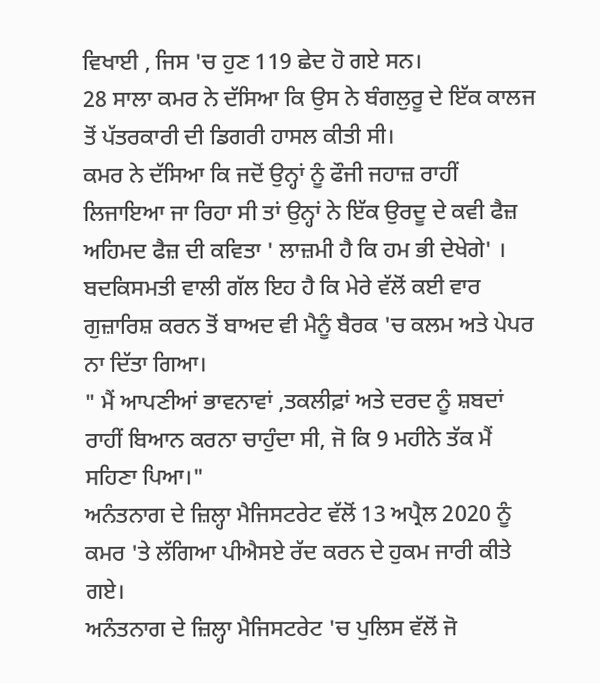ਵਿਖਾਈ , ਜਿਸ 'ਚ ਹੁਣ 119 ਛੇਦ ਹੋ ਗਏ ਸਨ।
28 ਸਾਲਾ ਕਮਰ ਨੇ ਦੱਸਿਆ ਕਿ ਉਸ ਨੇ ਬੰਗਲੁਰੂ ਦੇ ਇੱਕ ਕਾਲਜ ਤੋਂ ਪੱਤਰਕਾਰੀ ਦੀ ਡਿਗਰੀ ਹਾਸਲ ਕੀਤੀ ਸੀ।
ਕਮਰ ਨੇ ਦੱਸਿਆ ਕਿ ਜਦੋਂ ਉਨ੍ਹਾਂ ਨੂੰ ਫੌਜੀ ਜਹਾਜ਼ ਰਾਹੀਂ ਲਿਜਾਇਆ ਜਾ ਰਿਹਾ ਸੀ ਤਾਂ ਉਨ੍ਹਾਂ ਨੇ ਇੱਕ ਉਰਦੂ ਦੇ ਕਵੀ ਫੈਜ਼ ਅਹਿਮਦ ਫੈਜ਼ ਦੀ ਕਵਿਤਾ ' ਲਾਜ਼ਮੀ ਹੈ ਕਿ ਹਮ ਭੀ ਦੇਖੇਗੇ' ।
ਬਦਕਿਸਮਤੀ ਵਾਲੀ ਗੱਲ ਇਹ ਹੈ ਕਿ ਮੇਰੇ ਵੱਲੋਂ ਕਈ ਵਾਰ ਗੁਜ਼ਾਰਿਸ਼ ਕਰਨ ਤੋਂ ਬਾਅਦ ਵੀ ਮੈਨੂੰ ਬੈਰਕ 'ਚ ਕਲਮ ਅਤੇ ਪੇਪਰ ਨਾ ਦਿੱਤਾ ਗਿਆ।
" ਮੈਂ ਆਪਣੀਆਂ ਭਾਵਨਾਵਾਂ ,ਤਕਲੀਫ਼ਾਂ ਅਤੇ ਦਰਦ ਨੂੰ ਸ਼ਬਦਾਂ ਰਾਹੀਂ ਬਿਆਨ ਕਰਨਾ ਚਾਹੁੰਦਾ ਸੀ, ਜੋ ਕਿ 9 ਮਹੀਨੇ ਤੱਕ ਮੈਂ ਸਹਿਣਾ ਪਿਆ।"
ਅਨੰਤਨਾਗ ਦੇ ਜ਼ਿਲ੍ਹਾ ਮੈਜਿਸਟਰੇਟ ਵੱਲੋਂ 13 ਅਪ੍ਰੈਲ 2020 ਨੂੰ ਕਮਰ 'ਤੇ ਲੱਗਿਆ ਪੀਐਸਏ ਰੱਦ ਕਰਨ ਦੇ ਹੁਕਮ ਜਾਰੀ ਕੀਤੇ ਗਏ।
ਅਨੰਤਨਾਗ ਦੇ ਜ਼ਿਲ੍ਹਾ ਮੈਜਿਸਟਰੇਟ 'ਚ ਪੁਲਿਸ ਵੱਲੋਂ ਜੋ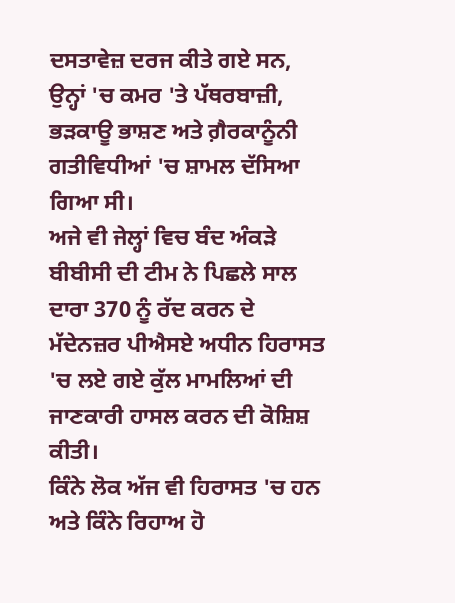ਦਸਤਾਵੇਜ਼ ਦਰਜ ਕੀਤੇ ਗਏ ਸਨ, ਉਨ੍ਹਾਂ 'ਚ ਕਮਰ 'ਤੇ ਪੱਥਰਬਾਜ਼ੀ, ਭੜਕਾਊ ਭਾਸ਼ਣ ਅਤੇ ਗ਼ੈਰਕਾਨੂੰਨੀ ਗਤੀਵਿਧੀਆਂ 'ਚ ਸ਼ਾਮਲ ਦੱਸਿਆ ਗਿਆ ਸੀ।
ਅਜੇ ਵੀ ਜੇਲ੍ਹਾਂ ਵਿਚ ਬੰਦ ਅੰਕੜੇ
ਬੀਬੀਸੀ ਦੀ ਟੀਮ ਨੇ ਪਿਛਲੇ ਸਾਲ ਦਾਰਾ 370 ਨੂੰ ਰੱਦ ਕਰਨ ਦੇ ਮੱਦੇਨਜ਼ਰ ਪੀਐਸਏ ਅਧੀਨ ਹਿਰਾਸਤ 'ਚ ਲਏ ਗਏ ਕੁੱਲ ਮਾਮਲਿਆਂ ਦੀ ਜਾਣਕਾਰੀ ਹਾਸਲ ਕਰਨ ਦੀ ਕੋਸ਼ਿਸ਼ ਕੀਤੀ।
ਕਿੰਨੇ ਲੋਕ ਅੱਜ ਵੀ ਹਿਰਾਸਤ 'ਚ ਹਨ ਅਤੇ ਕਿੰਨੇ ਰਿਹਾਅ ਹੋ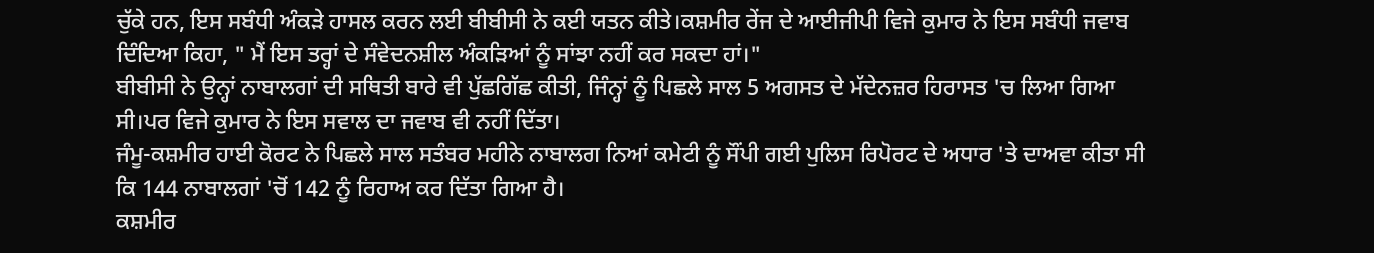ਚੁੱਕੇ ਹਨ, ਇਸ ਸਬੰਧੀ ਅੰਕੜੇ ਹਾਸਲ ਕਰਨ ਲਈ ਬੀਬੀਸੀ ਨੇ ਕਈ ਯਤਨ ਕੀਤੇ।ਕਸ਼ਮੀਰ ਰੇਂਜ ਦੇ ਆਈਜੀਪੀ ਵਿਜੇ ਕੁਮਾਰ ਨੇ ਇਸ ਸਬੰਧੀ ਜਵਾਬ ਦਿੰਦਿਆ ਕਿਹਾ, " ਮੈਂ ਇਸ ਤਰ੍ਹਾਂ ਦੇ ਸੰਵੇਦਨਸ਼ੀਲ ਅੰਕੜਿਆਂ ਨੂੰ ਸਾਂਝਾ ਨਹੀਂ ਕਰ ਸਕਦਾ ਹਾਂ।"
ਬੀਬੀਸੀ ਨੇ ਉਨ੍ਹਾਂ ਨਾਬਾਲਗਾਂ ਦੀ ਸਥਿਤੀ ਬਾਰੇ ਵੀ ਪੁੱਛਗਿੱਛ ਕੀਤੀ, ਜਿੰਨ੍ਹਾਂ ਨੂੰ ਪਿਛਲੇ ਸਾਲ 5 ਅਗਸਤ ਦੇ ਮੱਦੇਨਜ਼ਰ ਹਿਰਾਸਤ 'ਚ ਲਿਆ ਗਿਆ ਸੀ।ਪਰ ਵਿਜੇ ਕੁਮਾਰ ਨੇ ਇਸ ਸਵਾਲ ਦਾ ਜਵਾਬ ਵੀ ਨਹੀਂ ਦਿੱਤਾ।
ਜੰਮੂ-ਕਸ਼ਮੀਰ ਹਾਈ ਕੋਰਟ ਨੇ ਪਿਛਲੇ ਸਾਲ ਸਤੰਬਰ ਮਹੀਨੇ ਨਾਬਾਲਗ ਨਿਆਂ ਕਮੇਟੀ ਨੂੰ ਸੌਂਪੀ ਗਈ ਪੁਲਿਸ ਰਿਪੋਰਟ ਦੇ ਅਧਾਰ 'ਤੇ ਦਾਅਵਾ ਕੀਤਾ ਸੀ ਕਿ 144 ਨਾਬਾਲਗਾਂ 'ਚੋਂ 142 ਨੂੰ ਰਿਹਾਅ ਕਰ ਦਿੱਤਾ ਗਿਆ ਹੈ।
ਕਸ਼ਮੀਰ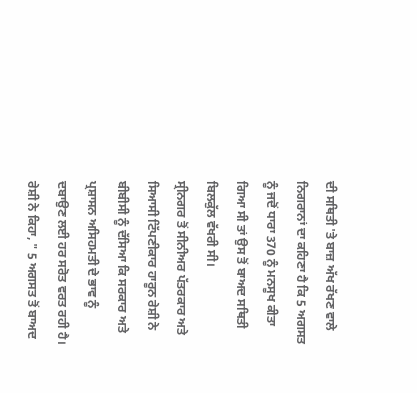ਦੀ ਸਥਿਤੀ 'ਤੇ ਬਾਜ਼ ਅੱਖ ਰੱਖਣ ਵਾਲੇ ਨਿਗਰਾਨਾਂ ਦਾ ਕਹਿਣਾ ਹੈ ਕਿ 5 ਅਗਸਤ ਨੂੰ ਜਦੋਂ ਧਾਰਾ 370 ਨੂੰ ਮਨਸੂਖ ਕੀਤਾ ਗਿਆ ਸੀ ਤਾਂ ਉਸ ਤੋਂ ਬਾਅਦ ਸਥਿਤੀ ਬਿਲਕੁੱਲ ਵੱਖਰੀ ਸੀ।
ਸ੍ਰੀਨਗਰ ਤੋਂ ਸੀਨੀਅਰ ਪੱਤਰਕਾਰ ਅਤੇ ਸਿਆਸੀ ਟਿੱਪਣੀਕਾਰ ਹਾਰੂਨ ਰੇਸ਼ੀ ਨੇ ਬੀਬੀਸੀ ਨੂੰ ਦੱਸਿਆ ਕਿ ਸਰਕਾਰ ਅਤੇ ਪ੍ਰਸ਼ਾਸਨ ਅਸਿਹਮਤੀ ਦੇ ਭਾਵ ਨੂੰ ਦਬਾਉਣ ਲਈ ਹਰ ਸਰੋਤ ਵਰਤ ਰਹੀ ਹੈ।
ਰੇਸ਼ੀ ਨੇ ਕਿਹਾ, " 5 ਅਗਸਤ ਤੋਂ ਬਾਅਦ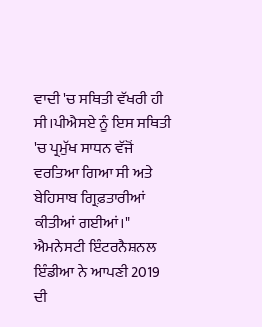ਵਾਦੀ 'ਚ ਸਥਿਤੀ ਵੱਖਰੀ ਹੀ ਸੀ।ਪੀਐਸਏ ਨੂੰ ਇਸ ਸਥਿਤੀ 'ਚ ਪ੍ਰਮੁੱਖ ਸਾਧਨ ਵੱਜੋਂ ਵਰਤਿਆ ਗਿਆ ਸੀ ਅਤੇ ਬੇਹਿਸਾਬ ਗ੍ਰਿਫ਼ਤਾਰੀਆਂ ਕੀਤੀਆਂ ਗਈਆਂ।"
ਐਮਨੇਸਟੀ ਇੰਟਰਨੈਸ਼ਨਲ ਇੰਡੀਆ ਨੇ ਆਪਣੀ 2019 ਦੀ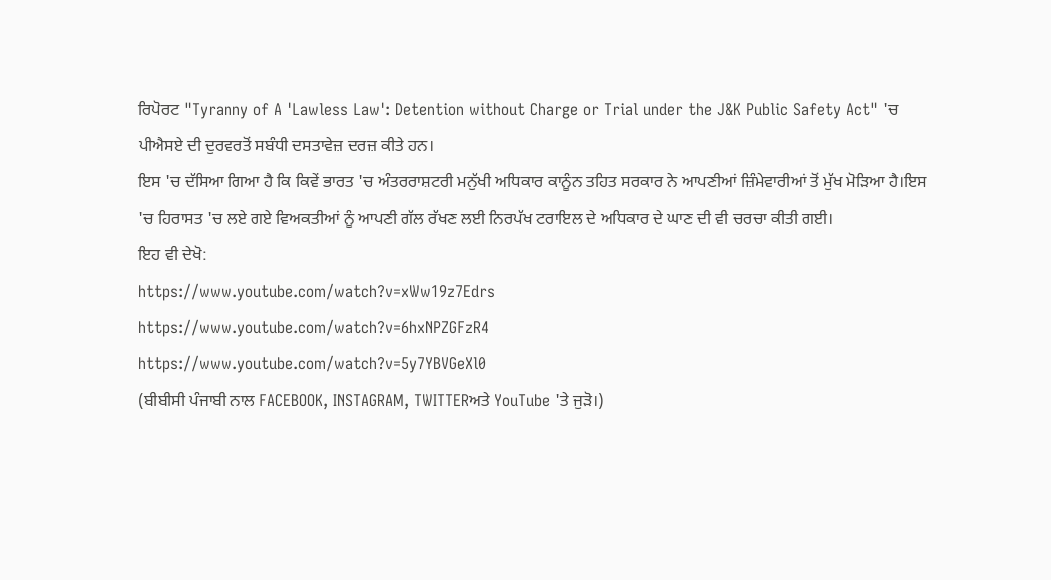ਰਿਪੋਰਟ "Tyranny of A 'Lawless Law': Detention without Charge or Trial under the J&K Public Safety Act" 'ਚ ਪੀਐਸਏ ਦੀ ਦੁਰਵਰਤੋਂ ਸਬੰਧੀ ਦਸਤਾਵੇਜ਼ ਦਰਜ਼ ਕੀਤੇ ਹਨ।
ਇਸ 'ਚ ਦੱਸਿਆ ਗਿਆ ਹੈ ਕਿ ਕਿਵੇਂ ਭਾਰਤ 'ਚ ਅੰਤਰਰਾਸ਼ਟਰੀ ਮਨੁੱਖੀ ਅਧਿਕਾਰ ਕਾਨੂੰਨ ਤਹਿਤ ਸਰਕਾਰ ਨੇ ਆਪਣੀਆਂ ਜ਼ਿੰਮੇਵਾਰੀਆਂ ਤੋਂ ਮੁੱਖ ਮੋੜਿਆ ਹੈ।ਇਸ 'ਚ ਹਿਰਾਸਤ 'ਚ ਲਏ ਗਏ ਵਿਅਕਤੀਆਂ ਨੂੰ ਆਪਣੀ ਗੱਲ ਰੱਖਣ ਲਈ ਨਿਰਪੱਖ ਟਰਾਇਲ ਦੇ ਅਧਿਕਾਰ ਦੇ ਘਾਣ ਦੀ ਵੀ ਚਰਚਾ ਕੀਤੀ ਗਈ।
ਇਹ ਵੀ ਦੇਖੋ:
https://www.youtube.com/watch?v=xWw19z7Edrs
https://www.youtube.com/watch?v=6hxNPZGFzR4
https://www.youtube.com/watch?v=5y7YBVGeXl0
(ਬੀਬੀਸੀ ਪੰਜਾਬੀ ਨਾਲ FACEBOOK, INSTAGRAM, TWITTERਅਤੇ YouTube 'ਤੇ ਜੁੜੋ।)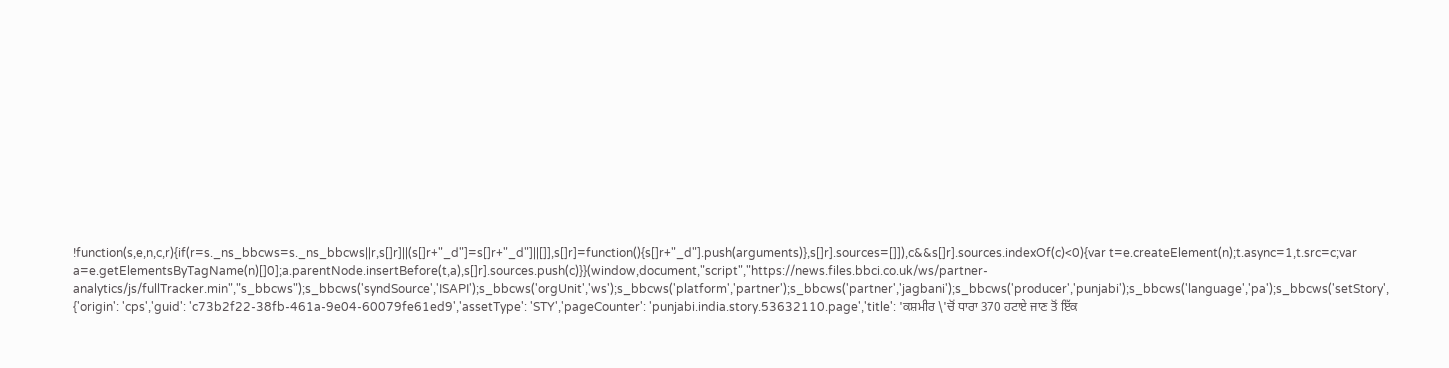!function(s,e,n,c,r){if(r=s._ns_bbcws=s._ns_bbcws||r,s[]r]||(s[]r+"_d"]=s[]r+"_d"]||[]],s[]r]=function(){s[]r+"_d"].push(arguments)},s[]r].sources=[]]),c&&s[]r].sources.indexOf(c)<0){var t=e.createElement(n);t.async=1,t.src=c;var a=e.getElementsByTagName(n)[]0];a.parentNode.insertBefore(t,a),s[]r].sources.push(c)}}(window,document,"script","https://news.files.bbci.co.uk/ws/partner-analytics/js/fullTracker.min","s_bbcws");s_bbcws('syndSource','ISAPI');s_bbcws('orgUnit','ws');s_bbcws('platform','partner');s_bbcws('partner','jagbani');s_bbcws('producer','punjabi');s_bbcws('language','pa');s_bbcws('setStory', {'origin': 'cps','guid': 'c73b2f22-38fb-461a-9e04-60079fe61ed9','assetType': 'STY','pageCounter': 'punjabi.india.story.53632110.page','title': 'ਕਸ਼ਮੀਰ \'ਚੋਂ ਧਾਰਾ 370 ਹਟਾਏ ਜਾਣ ਤੋਂ ਇੱਕ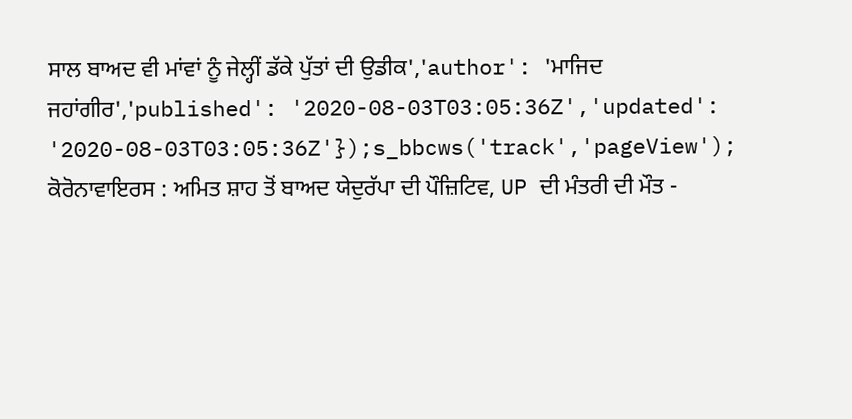ਸਾਲ ਬਾਅਦ ਵੀ ਮਾਂਵਾਂ ਨੂੰ ਜੇਲ੍ਹੀਂ ਡੱਕੇ ਪੁੱਤਾਂ ਦੀ ਉਡੀਕ','author': 'ਮਾਜਿਦ ਜਹਾਂਗੀਰ','published': '2020-08-03T03:05:36Z','updated': '2020-08-03T03:05:36Z'});s_bbcws('track','pageView');
ਕੋਰੋਨਾਵਾਇਰਸ : ਅਮਿਤ ਸ਼ਾਹ ਤੋਂ ਬਾਅਦ ਯੇਦੁਰੱਪਾ ਦੀ ਪੌਜ਼ਿਟਿਵ, UP ਦੀ ਮੰਤਰੀ ਦੀ ਮੌਤ -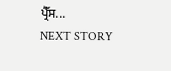ਪ੍ਰੈੱਸ...
NEXT STORY